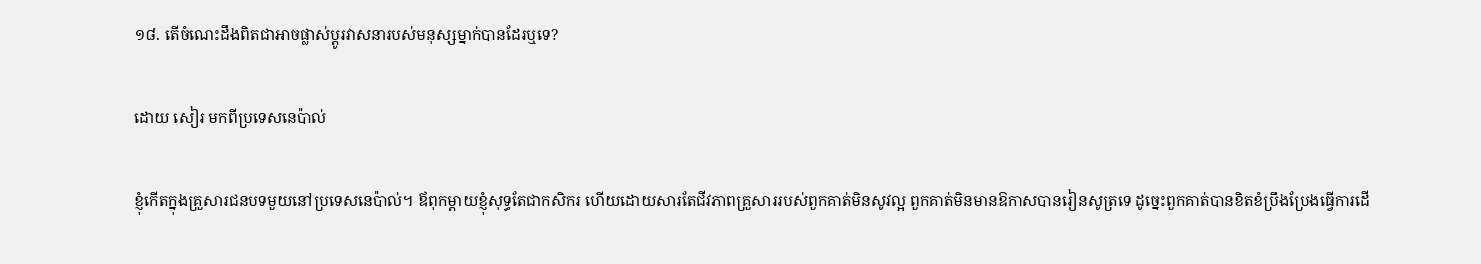១៨. តើចំណេះដឹងពិតជាអាចផ្លាស់ប្តូរវាសនារបស់មនុស្សម្នាក់បានដែរឬទេ?

ដោយ សៀរ មកពីប្រទេសនេប៉ាល់

ខ្ញុំកើតក្នុងគ្រួសារជនបទមួយនៅប្រទេសនេប៉ាល់។ ឪពុកម្ដាយខ្ញុំសុទ្ធតែជាកសិករ ហើយដោយសារតែជីវភាពគ្រួសាររបស់ពួកគាត់មិនសូវល្អ ពួកគាត់មិនមានឱកាសបានរៀនសូត្រទេ ដូច្នេះពួកគាត់បានខិតខំប្រឹងប្រែងធ្វើការដើ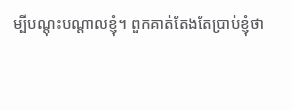ម្បីបណ្ដុះបណ្ដាលខ្ញុំ។ ពួកគាត់តែងតែប្រាប់ខ្ញុំថា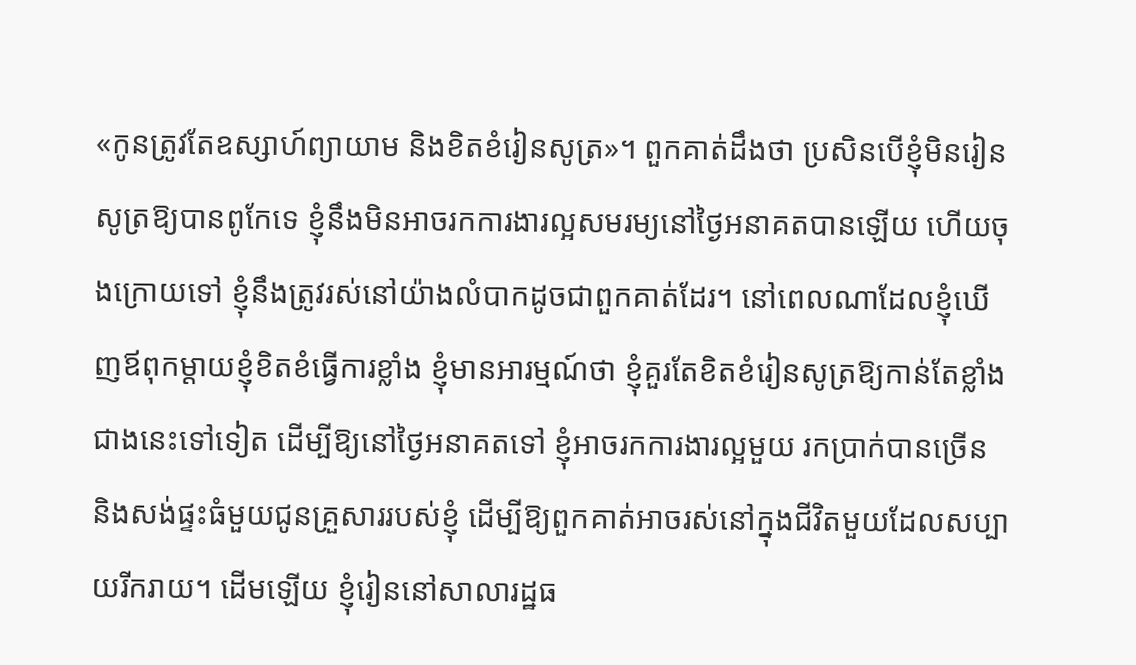«កូនត្រូវតែឧស្សាហ៍ព្យាយាម និងខិតខំរៀនសូត្រ»។ ពួកគាត់ដឹងថា ប្រសិនបើខ្ញុំមិនរៀនសូត្រឱ្យបានពូកែទេ ខ្ញុំនឹងមិនអាចរកការងារល្អសមរម្យនៅថ្ងៃអនាគតបានឡើយ ហើយចុងក្រោយទៅ ខ្ញុំនឹងត្រូវរស់នៅយ៉ាងលំបាកដូចជាពួកគាត់ដែរ។ នៅពេលណាដែលខ្ញុំឃើញឪពុកម្ដាយខ្ញុំខិតខំធ្វើការខ្លាំង ខ្ញុំមានអារម្មណ៍ថា ខ្ញុំគួរតែខិតខំរៀនសូត្រឱ្យកាន់តែខ្លាំងជាងនេះទៅទៀត ដើម្បីឱ្យនៅថ្ងៃអនាគតទៅ ខ្ញុំអាចរកការងារល្អមួយ រកប្រាក់បានច្រើន និងសង់ផ្ទះធំមួយជូនគ្រួសាររបស់ខ្ញុំ ដើម្បីឱ្យពួកគាត់អាចរស់នៅក្នុងជីវិតមួយដែលសប្បាយរីករាយ។ ដើមឡើយ ខ្ញុំរៀននៅសាលារដ្ឋធ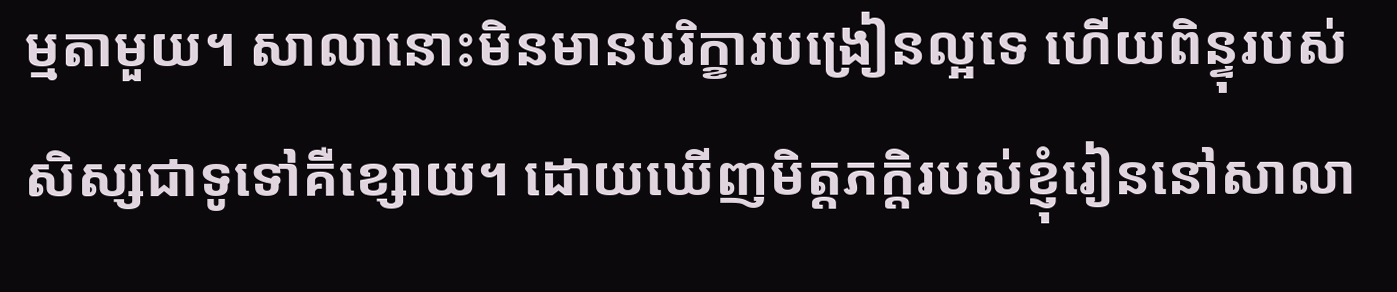ម្មតាមួយ។ សាលានោះមិនមានបរិក្ខារបង្រៀនល្អទេ ហើយពិន្ទុរបស់សិស្សជាទូទៅគឺខ្សោយ។ ដោយឃើញមិត្តភក្តិរបស់ខ្ញុំរៀននៅសាលា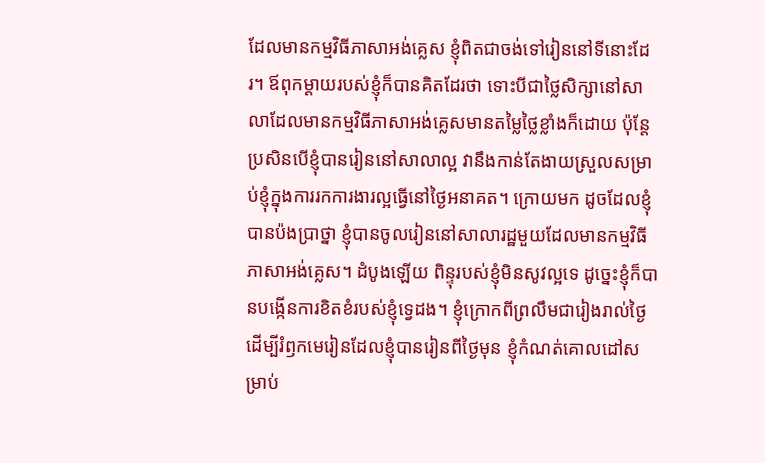ដែលមានកម្មវិធីភាសាអង់គ្លេស ខ្ញុំពិតជាចង់ទៅរៀននៅទីនោះដែរ។ ឪពុកម្ដាយរបស់ខ្ញុំក៏បានគិតដែរថា ទោះបីជាថ្លៃសិក្សានៅសាលាដែលមានកម្មវិធីភាសាអង់គ្លេសមានតម្លៃថ្លៃខ្លាំងក៏ដោយ ប៉ុន្តែប្រសិនបើខ្ញុំបានរៀននៅសាលាល្អ វានឹងកាន់តែងាយស្រួលសម្រាប់ខ្ញុំក្នុងការរកការងារល្អធ្វើនៅថ្ងៃអនាគត។ ក្រោយមក ដូចដែលខ្ញុំបានប៉ងប្រាថ្នា ខ្ញុំបានចូលរៀននៅសាលារដ្ឋមួយដែលមានកម្មវិធីភាសាអង់គ្លេស។ ដំបូងឡើយ ពិន្ទុរបស់ខ្ញុំមិនសូវល្អទេ ដូច្នេះខ្ញុំក៏បានបង្កើនការខិតខំរបស់ខ្ញុំទ្វេដង។ ខ្ញុំក្រោកពីព្រលឹមជារៀងរាល់ថ្ងៃ ដើម្បីរំឭកមេរៀនដែលខ្ញុំបានរៀនពីថ្ងៃមុន ខ្ញុំកំណត់គោលដៅសម្រាប់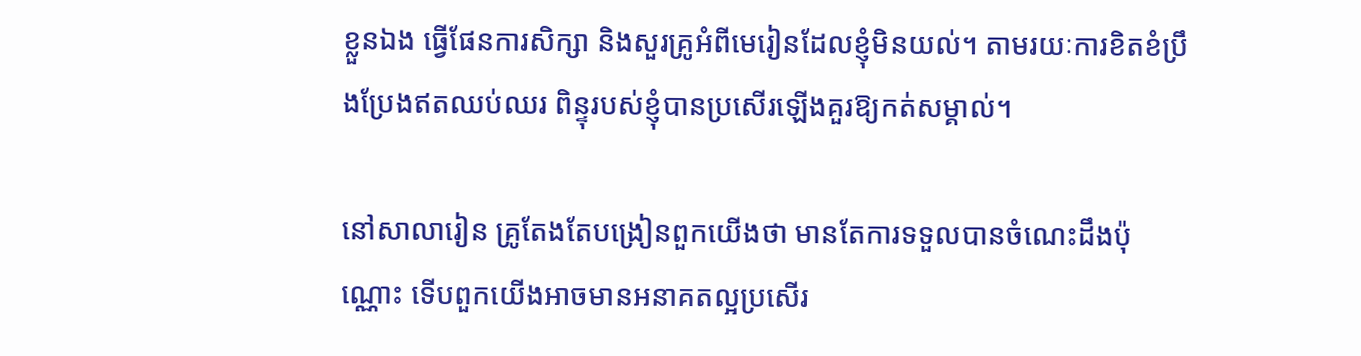ខ្លួនឯង ធ្វើផែនការសិក្សា និងសួរគ្រូអំពីមេរៀនដែលខ្ញុំមិនយល់។ តាមរយៈការខិតខំប្រឹងប្រែងឥតឈប់ឈរ ពិន្ទុរបស់ខ្ញុំបានប្រសើរឡើងគួរឱ្យកត់សម្គាល់។

នៅសាលារៀន គ្រូតែងតែបង្រៀនពួកយើងថា មានតែការទទួលបានចំណេះដឹងប៉ុណ្ណោះ ទើបពួកយើងអាចមានអនាគតល្អប្រសើរ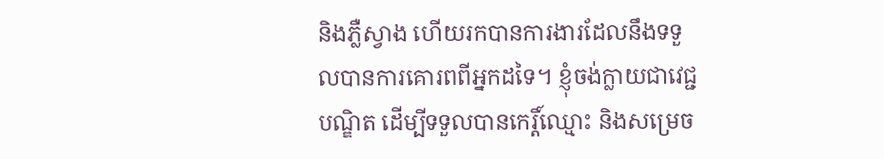និងភ្លឺស្វាង ហើយរកបានការងារដែលនឹងទទួលបានការគោរពពីអ្នកដទៃ។ ខ្ញុំចង់ក្លាយជាវេជ្ជបណ្ឌិត ដើម្បីទទួលបានកេរ្តិ៍ឈ្មោះ និងសម្រេច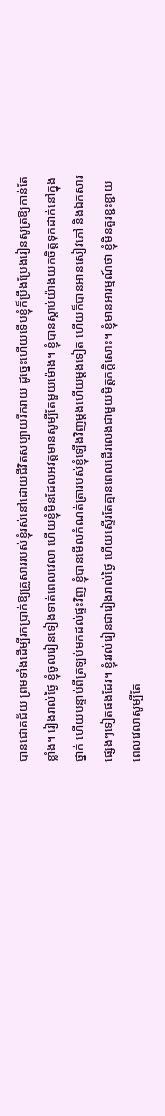បានជោគជ័យ ព្រមទាំងដើម្បីរកប្រាក់ឱ្យគ្រួសាររបស់ខ្ញុំរស់នៅដោយជីវិតសប្បាយរីករាយ ដូច្នេះហើយទើបខ្ញុំក៏ប្រឹងប្រែងរៀនសូត្រឱ្យកាន់តែខ្លាំង។ រៀងរាល់ថ្ងៃ ខ្ញុំចូលរៀនទៀងទាត់ពេលវេលា ហើយខ្ញុំមិនដែលអវត្តមានសូម្បីតែមួយម៉ោង។ ខ្ញុំបានស្តាប់យ៉ាងយកចិត្តទុកដាក់នៅក្នុងថ្នាក់ ហើយបន្ទាប់ពីត្រឡប់មកដល់ផ្ទះវិញ ខ្ញុំបានមើលកំណត់ត្រារបស់ខ្ញុំឡើងវិញម្ដងហើយម្ដងទៀត ហើយក៏បានអានសៀវភៅ និងឯកសារផ្សេងៗទៀតផងដែរ។ ខ្ញុំរវល់រៀនជារៀងរាល់ថ្ងៃ ហើយស្ទើរតែគ្មានពេលដើរលេងជាមួយមិត្តភក្តិសោះ។ ខ្ញុំមានអារម្មណ៍ថា ខ្ញុំមិនគួរខ្ជះខ្ជាយពេលវេលាសូម្បីតែ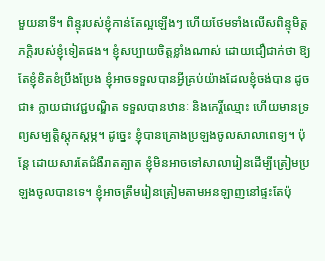មួយនាទី។ ពិន្ទុរបស់ខ្ញុំកាន់តែល្អឡើងៗ ហើយថែមទាំងលើសពិន្ទុមិត្តភក្តិរបស់ខ្ញុំទៀតផង។ ខ្ញុំសប្បាយចិត្តខ្លាំងណាស់ ដោយជឿជាក់ថា ឱ្យតែខ្ញុំខិតខំប្រឹងប្រែង ខ្ញុំអាចទទួលបានអ្វីគ្រប់យ៉ាងដែលខ្ញុំចង់បាន ដូចជា៖ ក្លាយជាវេជ្ជបណ្ឌិត ទទួលបានឋានៈ និងកេរ្តិ៍ឈ្មោះ ហើយមានទ្រព្យសម្បត្តិស្តុកស្តម្ភ។ ដូច្នេះ ខ្ញុំបានគ្រោងប្រឡងចូលសាលាពេទ្យ។ ប៉ុន្តែ ដោយសារតែជំងឺរាតត្បាត ខ្ញុំមិនអាចទៅសាលារៀនដើម្បីត្រៀមប្រឡងចូលបានទេ។ ខ្ញុំអាចត្រឹមរៀនត្រៀមតាមអនឡាញនៅផ្ទះតែប៉ុ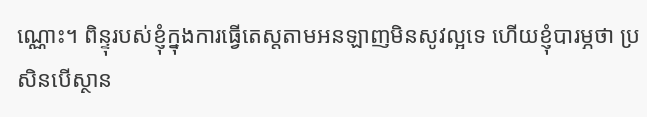ណ្ណោះ។ ពិន្ទុរបស់ខ្ញុំក្នុងការធ្វើតេស្តតាមអនឡាញមិនសូវល្អទេ ហើយខ្ញុំបារម្ភថា ប្រសិនបើស្ថាន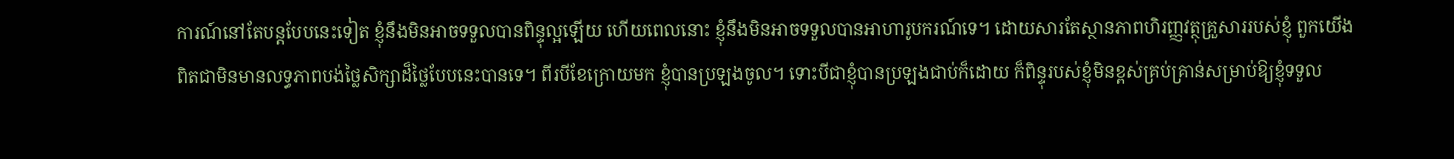ការណ៍នៅតែបន្តបែបនេះទៀត ខ្ញុំនឹងមិនអាចទទួលបានពិន្ទុល្អឡើយ ហើយពេលនោះ ខ្ញុំនឹងមិនអាចទទួលបានអាហារូបករណ៍ទេ។ ដោយសារតែស្ថានភាពហិរញ្ញវត្ថុគ្រួសាររបស់ខ្ញុំ ពួកយើងពិតជាមិនមានលទ្ធភាពបង់ថ្លៃសិក្សាដ៏ថ្លៃបែបនេះបានទេ។ ពីរបីខែក្រោយមក ខ្ញុំបានប្រឡងចូល។ ទោះបីជាខ្ញុំបានប្រឡងជាប់ក៏ដោយ ក៏ពិន្ទុរបស់ខ្ញុំមិនខ្ពស់គ្រប់គ្រាន់សម្រាប់ឱ្យខ្ញុំទទួល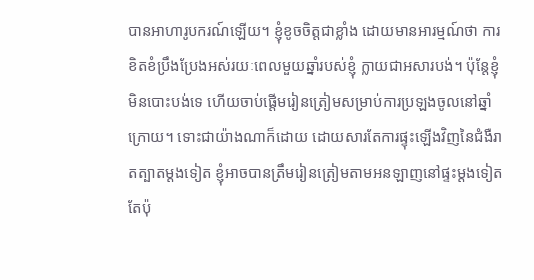បានអាហារូបករណ៍ឡើយ។ ខ្ញុំខូចចិត្តជាខ្លាំង ដោយមានអារម្មណ៍ថា ការខិតខំប្រឹងប្រែងអស់រយៈពេលមួយឆ្នាំរបស់ខ្ញុំ ក្លាយជាអសារបង់។ ប៉ុន្តែខ្ញុំមិនបោះបង់ទេ ហើយចាប់ផ្តើមរៀនត្រៀមសម្រាប់ការប្រឡងចូលនៅឆ្នាំក្រោយ។ ទោះជាយ៉ាងណាក៏ដោយ ដោយសារតែការផ្ទុះឡើងវិញនៃជំងឺរាតត្បាតម្តងទៀត ខ្ញុំអាចបានត្រឹមរៀនត្រៀមតាមអនឡាញនៅផ្ទះម្ដងទៀតតែប៉ុ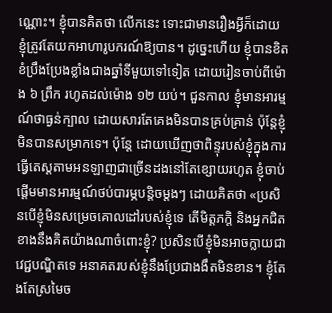ណ្ណោះ។ ខ្ញុំបានគិតថា លើកនេះ ទោះជាមានរឿងអ្វីក៏ដោយ ខ្ញុំត្រូវតែយកអាហារូបករណ៍ឱ្យបាន។ ដូច្នេះហើយ ខ្ញុំបានខិតខំប្រឹងប្រែងខ្លាំងជាងឆ្នាំទីមួយទៅទៀត ដោយរៀនចាប់ពីម៉ោង ៦ ព្រឹក រហូតដល់ម៉ោង ១២ យប់។ ជួនកាល ខ្ញុំមានអារម្មណ៍ថាធ្ងន់ក្បាល ដោយសារតែគេងមិនបានគ្រប់គ្រាន់ ប៉ុន្តែខ្ញុំមិនបានសម្រាកទេ។ ប៉ុន្តែ ដោយឃើញថាពិន្ទុរបស់ខ្ញុំក្នុងការធ្វើតេស្តតាមអនឡាញជាច្រើនដងនៅតែខ្សោយរហូត ខ្ញុំចាប់ផ្តើមមានអារម្មណ៍ថប់បារម្ភបន្តិចម្ដងៗ ដោយគិតថា «ប្រសិនបើខ្ញុំមិនសម្រេចគោលដៅរបស់ខ្ញុំទេ តើមិត្តភក្តិ និងអ្នកជិតខាងនឹងគិតយ៉ាងណាចំពោះខ្ញុំ? ប្រសិនបើខ្ញុំមិនអាចក្លាយជាវេជ្ជបណ្ឌិតទេ អនាគតរបស់ខ្ញុំនឹងប្រែជាងងឹតមិនខាន។ ខ្ញុំតែងតែស្រមៃច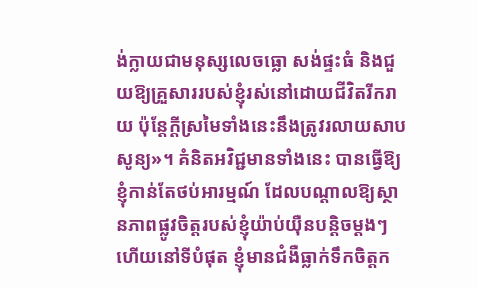ង់ក្លាយជាមនុស្សលេចធ្លោ សង់ផ្ទះធំ និងជួយឱ្យគ្រួសាររបស់ខ្ញុំរស់នៅដោយជីវិតរីករាយ ប៉ុន្តែក្ដីស្រមៃទាំងនេះនឹងត្រូវរលាយសាបសូន្យ»។ គំនិតអវិជ្ជមានទាំងនេះ បានធ្វើឱ្យខ្ញុំកាន់តែថប់អារម្មណ៍ ដែលបណ្ដាលឱ្យស្ថានភាពផ្លូវចិត្តរបស់ខ្ញុំយ៉ាប់យ៉ឺនបន្តិចម្ដងៗ ហើយនៅទីបំផុត ខ្ញុំមានជំងឺធ្លាក់ទឹកចិត្តក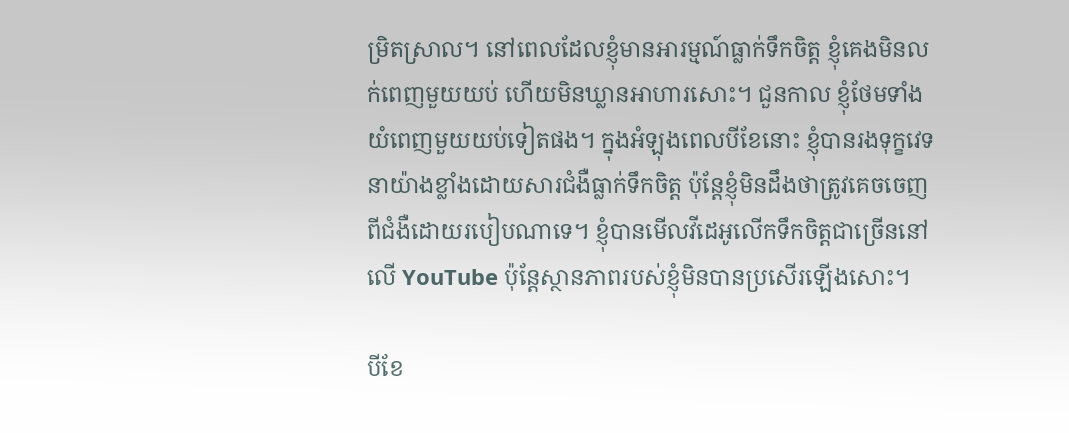ម្រិតស្រាល។ នៅពេលដែលខ្ញុំមានអារម្មណ៍ធ្លាក់ទឹកចិត្ត ខ្ញុំគេងមិនលក់ពេញមួយយប់ ហើយមិនឃ្លានអាហារសោះ។ ជួនកាល ខ្ញុំថែមទាំងយំពេញមួយយប់ទៀតផង។ ក្នុងអំឡុងពេលបីខែនោះ ខ្ញុំបានរងទុក្ខវេទនាយ៉ាងខ្លាំងដោយសារជំងឺធ្លាក់ទឹកចិត្ត ប៉ុន្តែខ្ញុំមិនដឹងថាត្រូវគេចចេញពីជំងឺដោយរបៀបណាទេ។ ខ្ញុំបានមើលវីដេអូលើកទឹកចិត្តជាច្រើននៅលើ YouTube ប៉ុន្តែស្ថានភាពរបស់ខ្ញុំមិនបានប្រសើរឡើងសោះ។

បីខែ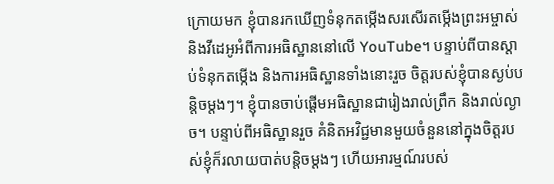ក្រោយមក ខ្ញុំបានរកឃើញទំនុកតម្កើងសរសើរតម្កើងព្រះអម្ចាស់ និងវីដេអូអំពីការអធិស្ឋាននៅលើ YouTube។ បន្ទាប់ពីបានស្តាប់ទំនុកតម្កើង និងការអធិស្ឋានទាំងនោះរួច ចិត្តរបស់ខ្ញុំបានស្ងប់បន្តិចម្ដងៗ។ ខ្ញុំបានចាប់ផ្តើមអធិស្ឋានជារៀងរាល់ព្រឹក និងរាល់ល្ងាច។ បន្ទាប់ពីអធិស្ឋានរួច គំនិតអវិជ្ជមានមួយចំនួននៅក្នុងចិត្តរបស់ខ្ញុំក៏រលាយបាត់បន្តិចម្ដងៗ ហើយអារម្មណ៍របស់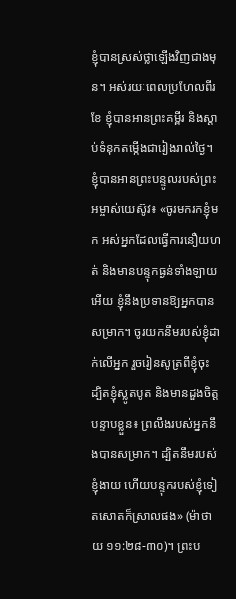ខ្ញុំបានស្រស់ថ្លាឡើងវិញជាងមុន។ អស់រយៈពេលប្រហែលពីរខែ ខ្ញុំបានអានព្រះគម្ពីរ និងស្តាប់ទំនុកតម្កើងជារៀងរាល់ថ្ងៃ។ ខ្ញុំបានអានព្រះបន្ទូលរបស់ព្រះអម្ចាស់យេស៊ូវ៖ «ចូរមករកខ្ញុំមក អស់អ្នកដែលធ្វើការនឿយហត់ និងមានបន្ទុកធ្ងន់ទាំងឡាយអើយ ខ្ញុំនឹងប្រទានឱ្យអ្នកបានសម្រាក។ ចូរយកនឹមរបស់ខ្ញុំដាក់លើអ្នក រួចរៀនសូត្រពីខ្ញុំចុះ ដ្បិតខ្ញុំស្លូតបូត និងមានដួងចិត្តបន្ទាបខ្លួន៖ ព្រលឹងរបស់អ្នកនឹងបានសម្រាក។ ដ្បិតនឹមរបស់ខ្ញុំងាយ ហើយបន្ទុករបស់ខ្ញុំទៀតសោតក៏ស្រាលផង» (ម៉ាថាយ ១១:២៨-៣០)។ ព្រះប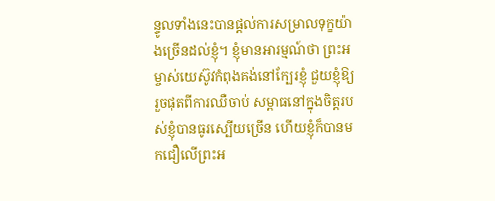ន្ទូលទាំងនេះបានផ្តល់ការសម្រាលទុក្ខយ៉ាងច្រើនដល់ខ្ញុំ។ ខ្ញុំមានអារម្មណ៍ថា ព្រះអម្ចាស់យេស៊ូវកំពុងគង់នៅក្បែរខ្ញុំ ជួយខ្ញុំឱ្យរួចផុតពីការឈឺចាប់ សម្ពាធនៅក្នុងចិត្តរបស់ខ្ញុំបានធូរស្បើយច្រើន ហើយខ្ញុំក៏បានមកជឿលើព្រះអ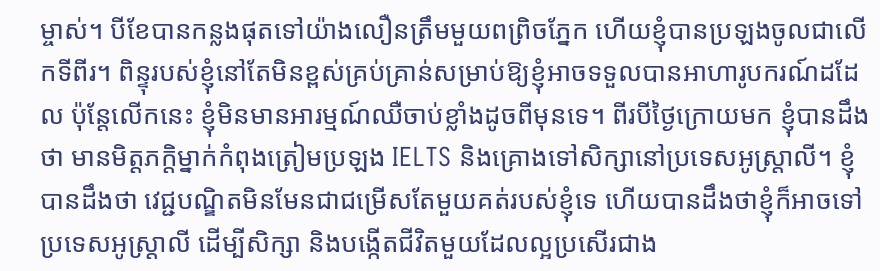ម្ចាស់។ បីខែបានកន្លងផុតទៅយ៉ាងលឿនត្រឹមមួយពព្រិចភ្នែក ហើយខ្ញុំបានប្រឡងចូលជាលើកទីពីរ។ ពិន្ទុរបស់ខ្ញុំនៅតែមិនខ្ពស់គ្រប់គ្រាន់សម្រាប់ឱ្យខ្ញុំអាចទទួលបានអាហារូបករណ៍ដដែល ប៉ុន្តែលើកនេះ ខ្ញុំមិនមានអារម្មណ៍ឈឺចាប់ខ្លាំងដូចពីមុនទេ។ ពីរបីថ្ងៃក្រោយមក ខ្ញុំបានដឹងថា មានមិត្តភក្តិម្នាក់កំពុងត្រៀមប្រឡង IELTS និងគ្រោងទៅសិក្សានៅប្រទេសអូស្ត្រាលី។ ខ្ញុំបានដឹងថា វេជ្ជបណ្ឌិតមិនមែនជាជម្រើសតែមួយគត់របស់ខ្ញុំទេ ហើយបានដឹងថាខ្ញុំក៏អាចទៅប្រទេសអូស្ត្រាលី ដើម្បីសិក្សា និងបង្កើតជីវិតមួយដែលល្អប្រសើរជាង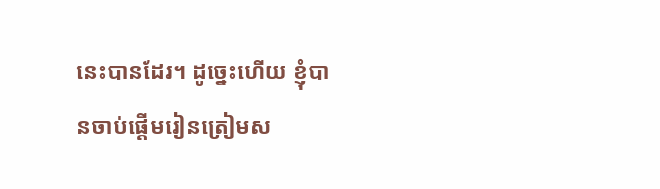នេះបានដែរ។ ដូច្នេះហើយ ខ្ញុំបានចាប់ផ្តើមរៀនត្រៀមស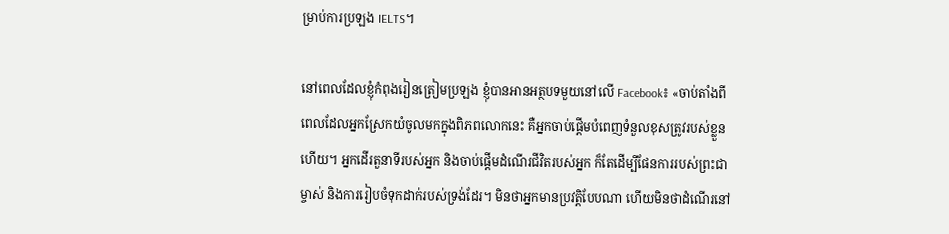ម្រាប់ការប្រឡង IELTS។

នៅពេលដែលខ្ញុំកំពុងរៀនត្រៀមប្រឡង ខ្ញុំបានអានអត្ថបទមួយនៅលើ Facebook៖ «ចាប់តាំងពីពេលដែលអ្នកស្រែកយំចូលមកក្នុងពិភពលោកនេះ គឺអ្នកចាប់ផ្ដើមបំពេញទំនួលខុសត្រូវរបស់ខ្លួនហើយ។ អ្នកដើរតួនាទីរបស់អ្នក និងចាប់ផ្ដើមដំណើរជីវិតរបស់អ្នក ក៏តែដើម្បីផែនការរបស់ព្រះជាម្ចាស់ និងការរៀបចំទុកដាក់របស់ទ្រង់ដែរ។ មិនថាអ្នកមានប្រវត្តិបែបណា ហើយមិនថាដំណើរនៅ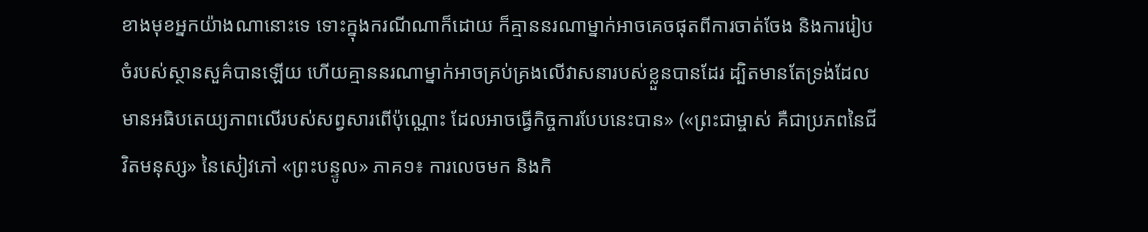ខាងមុខអ្នកយ៉ាងណានោះទេ ទោះក្នុងករណីណាក៏ដោយ ក៏គ្មាននរណាម្នាក់អាចគេចផុតពីការចាត់ចែង និងការរៀបចំរបស់ស្ថានសួគ៌បានឡើយ ហើយគ្មាននរណាម្នាក់អាចគ្រប់គ្រងលើវាសនារបស់ខ្លួនបានដែរ ដ្បិតមានតែទ្រង់ដែលមានអធិបតេយ្យភាពលើរបស់សព្វសារពើប៉ុណ្ណោះ ដែលអាចធ្វើកិច្ចការបែបនេះបាន» («ព្រះជាម្ចាស់ គឺជាប្រភពនៃជីវិតមនុស្ស» នៃសៀវភៅ «ព្រះបន្ទូល» ភាគ១៖ ការលេចមក និងកិ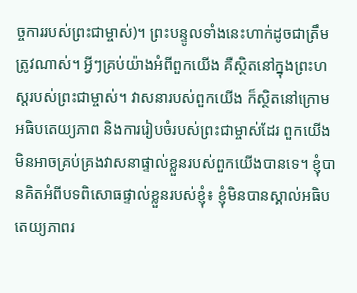ច្ចការរបស់ព្រះជាម្ចាស់)។ ព្រះបន្ទូលទាំងនេះហាក់ដូចជាត្រឹមត្រូវណាស់។ អ្វីៗគ្រប់យ៉ាងអំពីពួកយើង គឺស្ថិតនៅក្នុងព្រះហស្តរបស់ព្រះជាម្ចាស់។ វាសនារបស់ពួកយើង ក៏ស្ថិតនៅក្រោមអធិបតេយ្យភាព និងការរៀបចំរបស់ព្រះជាម្ចាស់ដែរ ពួកយើងមិនអាចគ្រប់គ្រងវាសនាផ្ទាល់ខ្លួនរបស់ពួកយើងបានទេ។ ខ្ញុំបានគិតអំពីបទពិសោធផ្ទាល់ខ្លួនរបស់ខ្ញុំ៖ ខ្ញុំមិនបានស្គាល់អធិបតេយ្យភាពរ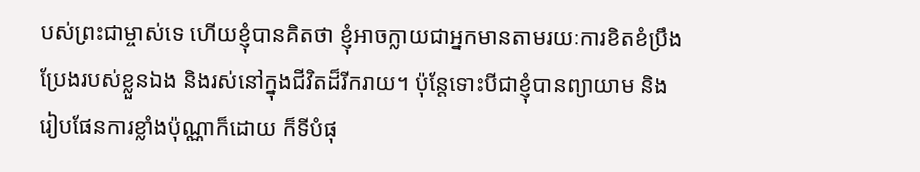បស់ព្រះជាម្ចាស់ទេ ហើយខ្ញុំបានគិតថា ខ្ញុំអាចក្លាយជាអ្នកមានតាមរយៈការខិតខំប្រឹងប្រែងរបស់ខ្លួនឯង និងរស់នៅក្នុងជីវិតដ៏រីករាយ។ ប៉ុន្តែទោះបីជាខ្ញុំបានព្យាយាម និងរៀបផែនការខ្លាំងប៉ុណ្ណាក៏ដោយ ក៏ទីបំផុ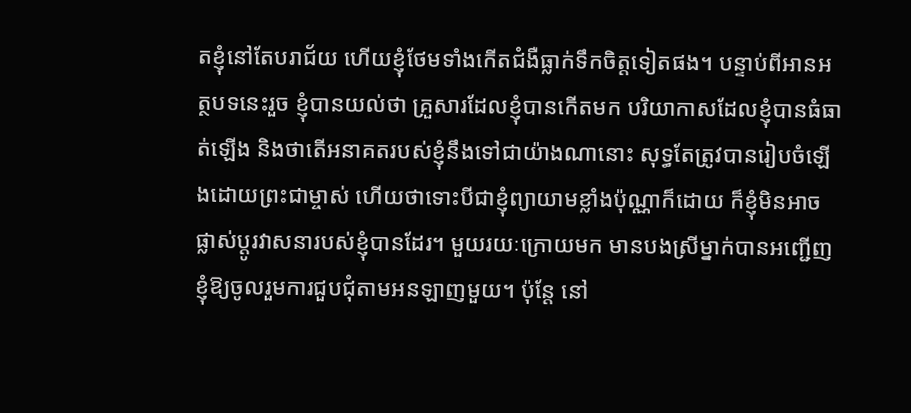តខ្ញុំនៅតែបរាជ័យ ហើយខ្ញុំថែមទាំងកើតជំងឺធ្លាក់ទឹកចិត្តទៀតផង។ បន្ទាប់ពីអានអត្ថបទនេះរួច ខ្ញុំបានយល់ថា គ្រួសារដែលខ្ញុំបានកើតមក បរិយាកាសដែលខ្ញុំបានធំធាត់ឡើង និងថាតើអនាគតរបស់ខ្ញុំនឹងទៅជាយ៉ាងណានោះ សុទ្ធតែត្រូវបានរៀបចំឡើងដោយព្រះជាម្ចាស់ ហើយថាទោះបីជាខ្ញុំព្យាយាមខ្លាំងប៉ុណ្ណាក៏ដោយ ក៏ខ្ញុំមិនអាចផ្លាស់ប្តូរវាសនារបស់ខ្ញុំបានដែរ។ មួយរយៈក្រោយមក មានបងស្រីម្នាក់បានអញ្ជើញខ្ញុំឱ្យចូលរួមការជួបជុំតាមអនឡាញមួយ។ ប៉ុន្តែ នៅ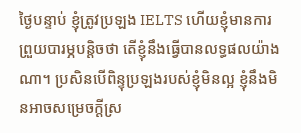ថ្ងៃបន្ទាប់ ខ្ញុំត្រូវប្រឡង IELTS ហើយខ្ញុំមានការព្រួយបារម្ភបន្តិចថា តើខ្ញុំនឹងធ្វើបានលទ្ធផលយ៉ាងណា។ ប្រសិនបើពិន្ទុប្រឡងរបស់ខ្ញុំមិនល្អ ខ្ញុំនឹងមិនអាចសម្រេចក្តីស្រ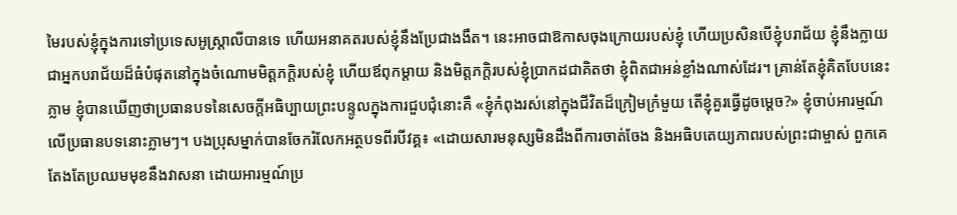មៃរបស់ខ្ញុំក្នុងការទៅប្រទេសអូស្ត្រាលីបានទេ ហើយអនាគតរបស់ខ្ញុំនឹងប្រែជាងងឹត។ នេះអាចជាឱកាសចុងក្រោយរបស់ខ្ញុំ ហើយប្រសិនបើខ្ញុំបរាជ័យ ខ្ញុំនឹងក្លាយជាអ្នកបរាជ័យដ៏ធំបំផុតនៅក្នុងចំណោមមិត្តភក្តិរបស់ខ្ញុំ ហើយឪពុកម្ដាយ និងមិត្តភក្តិរបស់ខ្ញុំប្រាកដជាគិតថា ខ្ញុំពិតជាអន់ខ្លាំងណាស់ដែរ។ គ្រាន់តែខ្ញុំគិតបែបនេះភ្លាម ខ្ញុំបានឃើញថាប្រធានបទនៃសេចក្តីអធិប្បាយព្រះបន្ទូលក្នុងការជួបជុំនោះគឺ «ខ្ញុំកំពុងរស់នៅក្នុងជីវិតដ៏ក្រៀមក្រំមួយ តើខ្ញុំគួរធ្វើដូចម្ដេច?» ខ្ញុំចាប់អារម្មណ៍លើប្រធានបទនោះភ្លាមៗ។ បងប្រុសម្នាក់បានចែករំលែកអត្ថបទពីរបីវគ្គ៖ «ដោយសារមនុស្សមិនដឹងពីការចាត់ចែង និងអធិបតេយ្យភាពរបស់ព្រះជាម្ចាស់ ពួកគេតែងតែប្រឈមមុខនឹងវាសនា ដោយអារម្មណ៍ប្រ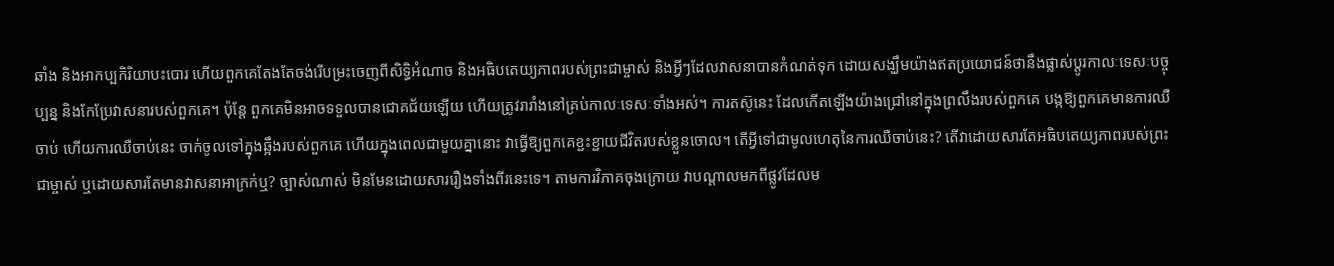ឆាំង និងអាកប្បកិរិយាបះបោរ ហើយពួកគេតែងតែចង់រើបម្រះចេញពីសិទ្ធិអំណាច និងអធិបតេយ្យភាពរបស់ព្រះជាម្ចាស់ និងអ្វីៗដែលវាសនាបានកំណត់ទុក ដោយសង្ឃឹមយ៉ាងឥតប្រយោជន៍ថានឹងផ្លាស់ប្ដូរកាលៈទេសៈបច្ចុប្បន្ន និងកែប្រែវាសនារបស់ពួកគេ។ ប៉ុន្តែ ពួកគេមិនអាចទទួលបានជោគជ័យឡើយ ហើយត្រូវរារាំងនៅគ្រប់កាលៈទេសៈទាំងអស់។ ការតស៊ូនេះ ដែលកើតឡើងយ៉ាងជ្រៅនៅក្នុងព្រលឹងរបស់ពួកគេ បង្កឱ្យពួកគេមានការឈឺចាប់ ហើយការឈឺចាប់នេះ ចាក់ចូលទៅក្នុងឆ្អឹងរបស់ពួកគេ ហើយក្នុងពេលជាមួយគ្នានោះ វាធ្វើឱ្យពួកគេខ្ជះខ្ជាយជីវិតរបស់ខ្លួនចោល។ តើអ្វីទៅជាមូលហេតុនៃការឈឺចាប់នេះ? តើវាដោយសារតែអធិបតេយ្យភាពរបស់ព្រះជាម្ចាស់ ឬដោយសារតែមានវាសនាអាក្រក់ឬ? ច្បាស់ណាស់ មិនមែនដោយសាររឿងទាំងពីរនេះទេ។ តាមការវិភាគចុងក្រោយ វាបណ្ដាលមកពីផ្លូវដែលម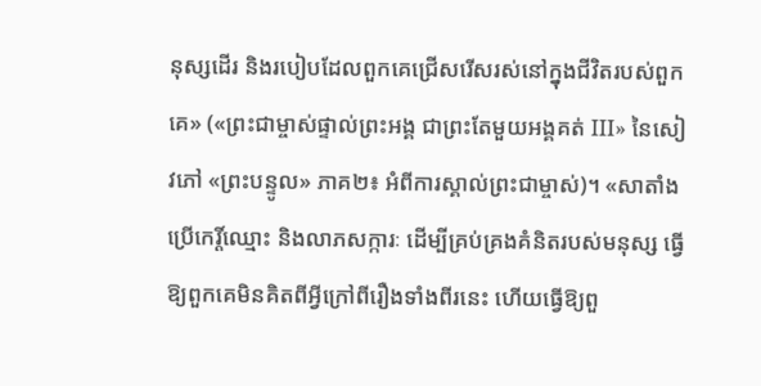នុស្សដើរ និងរបៀបដែលពួកគេជ្រើសរើសរស់នៅក្នុងជីវិតរបស់ពួកគេ» («ព្រះជាម្ចាស់ផ្ទាល់ព្រះអង្គ ជាព្រះតែមួយអង្គគត់ III» នៃសៀវភៅ «ព្រះបន្ទូល» ភាគ២៖ អំពីការស្គាល់ព្រះជាម្ចាស់)។ «សាតាំងប្រើកេរ្តិ៍ឈ្មោះ និងលាភសក្ការៈ ដើម្បីគ្រប់គ្រងគំនិតរបស់មនុស្ស ធ្វើឱ្យពួកគេមិនគិតពីអ្វីក្រៅពីរឿងទាំងពីរនេះ ហើយធ្វើឱ្យពួ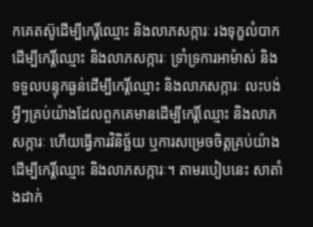កគេតស៊ូដើម្បីកេរ្តិ៍ឈ្មោះ និងលាភសក្ការៈ រងទុក្ខលំបាកដើម្បីកេរ្តិ៍ឈ្មោះ និងលាភសក្ការៈ ទ្រាំទ្រការអាម៉ាស់ និងទទួលបន្ទុកធ្ងន់ដើម្បីកេរ្តិ៍ឈ្មោះ និងលាភសក្ការៈ លះបង់អ្វីៗគ្រប់យ៉ាងដែលពួកគេមានដើម្បីកេរ្តិ៍ឈ្មោះ និងលាភសក្ការៈ ហើយធ្វើការវិនិច្ឆ័យ ឬការសម្រេចចិត្តគ្រប់យ៉ាង ដើម្បីកេរ្តិ៍ឈ្មោះ និងលាភសក្ការៈ។ តាមរបៀបនេះ សាតាំងដាក់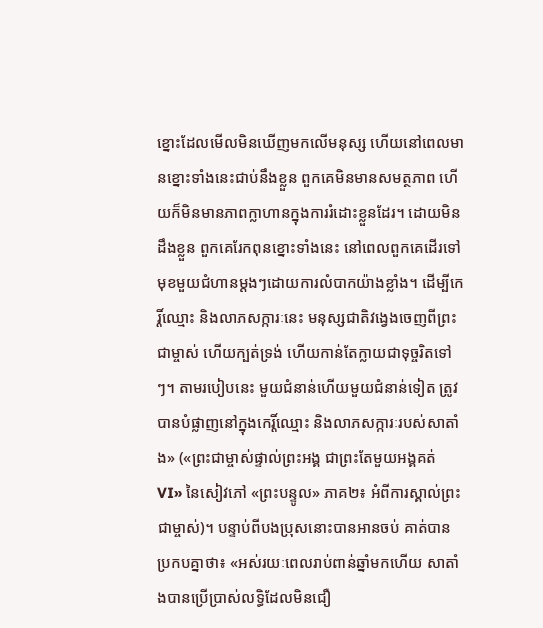ខ្នោះដែលមើលមិនឃើញមកលើមនុស្ស ហើយនៅពេលមានខ្នោះទាំងនេះជាប់នឹងខ្លួន ពួកគេមិនមានសមត្ថភាព ហើយក៏មិនមានភាពក្លាហានក្នុងការរំដោះខ្លួនដែរ។ ដោយមិនដឹងខ្លួន ពួកគេរែកពុនខ្នោះទាំងនេះ នៅពេលពួកគេដើរទៅមុខមួយជំហានម្តងៗដោយការលំបាកយ៉ាងខ្លាំង។ ដើម្បីកេរ្តិ៍ឈ្មោះ និងលាភសក្ការៈនេះ មនុស្សជាតិវង្វេងចេញពីព្រះជាម្ចាស់ ហើយក្បត់ទ្រង់ ហើយកាន់តែក្លាយជាទុច្ចរិតទៅៗ។ តាមរបៀបនេះ មួយជំនាន់ហើយមួយជំនាន់ទៀត ត្រូវបានបំផ្លាញនៅក្នុងកេរ្តិ៍ឈ្មោះ និងលាភសក្ការៈរបស់សាតាំង» («ព្រះជាម្ចាស់ផ្ទាល់ព្រះអង្គ ជាព្រះតែមួយអង្គគត់ VI» នៃសៀវភៅ «ព្រះបន្ទូល» ភាគ២៖ អំពីការស្គាល់ព្រះជាម្ចាស់)។ បន្ទាប់ពីបងប្រុសនោះបានអានចប់ គាត់បានប្រកបគ្នាថា៖ «អស់រយៈពេលរាប់ពាន់ឆ្នាំមកហើយ សាតាំងបានប្រើប្រាស់លទ្ធិដែលមិនជឿ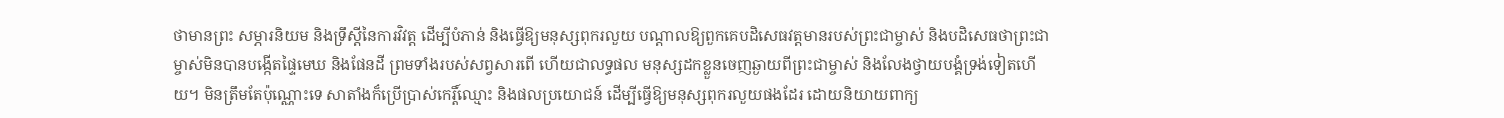ថាមានព្រះ សម្ភារនិយម និងទ្រឹស្តីនៃការវិវត្ត ដើម្បីបំភាន់ និងធ្វើឱ្យមនុស្សពុករលួយ បណ្ដាលឱ្យពួកគេបដិសេធវត្តមានរបស់ព្រះជាម្ចាស់ និងបដិសេធថាព្រះជាម្ចាស់មិនបានបង្កើតផ្ទៃមេឃ និងផែនដី ព្រមទាំងរបស់សព្វសារពើ ហើយជាលទ្ធផល មនុស្សដកខ្លួនចេញឆ្ងាយពីព្រះជាម្ចាស់ និងលែងថ្វាយបង្គំទ្រង់ទៀតហើយ។ មិនត្រឹមតែប៉ុណ្ណោះទេ សាតាំងក៏ប្រើប្រាស់កេរ្តិ៍ឈ្មោះ និងផលប្រយោជន៍ ដើម្បីធ្វើឱ្យមនុស្សពុករលួយផងដែរ ដោយនិយាយពាក្យ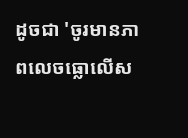ដូចជា 'ចូរមានភាពលេចធ្លោលើស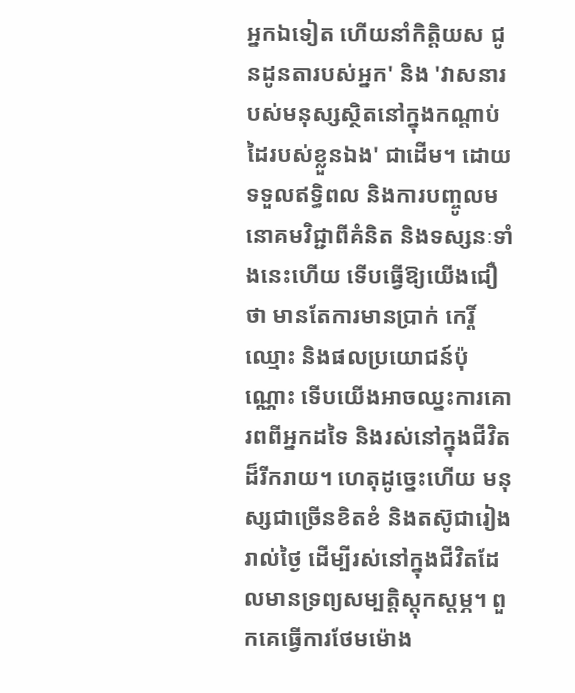អ្នកឯទៀត ហើយនាំកិត្តិយស ជូនដូនតារបស់អ្នក' និង 'វាសនារបស់មនុស្សស្ថិតនៅក្នុងកណ្ដាប់ដៃរបស់ខ្លួនឯង' ជាដើម។ ដោយទទួលឥទ្ធិពល និងការបញ្ចូលមនោគមវិជ្ជាពីគំនិត និងទស្សនៈទាំងនេះហើយ ទើបធ្វើឱ្យយើងជឿថា មានតែការមានប្រាក់ កេរ្តិ៍ឈ្មោះ និងផលប្រយោជន៍ប៉ុណ្ណោះ ទើបយើងអាចឈ្នះការគោរពពីអ្នកដទៃ និងរស់នៅក្នុងជីវិតដ៏រីករាយ។ ហេតុដូច្នេះហើយ មនុស្សជាច្រើនខិតខំ និងតស៊ូជារៀងរាល់ថ្ងៃ ដើម្បីរស់នៅក្នុងជីវិតដែលមានទ្រព្យសម្បត្តិស្ដុកស្ដម្ភ។ ពួកគេធ្វើការថែមម៉ោង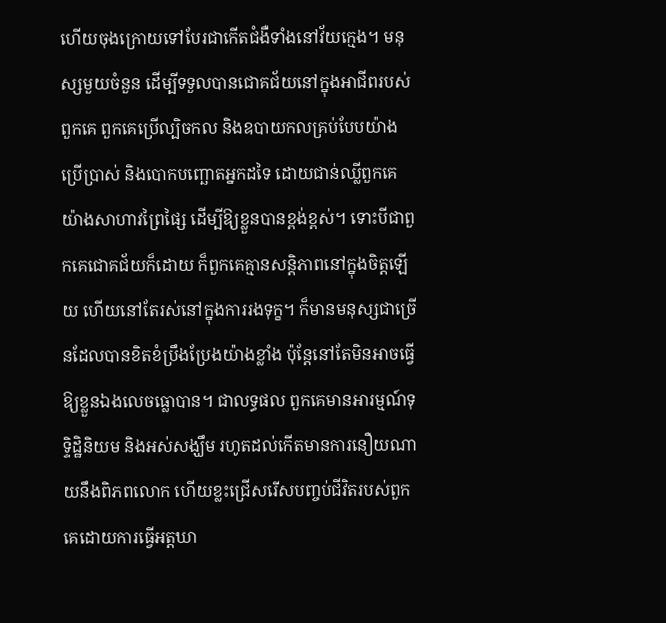ហើយចុងក្រោយទៅបែរជាកើតជំងឺទាំងនៅវ័យក្មេង។ មនុស្សមួយចំនួន ដើម្បីទទួលបានជោគជ័យនៅក្នុងអាជីពរបស់ពួកគេ ពួកគេប្រើល្បិចកល និងឧបាយកលគ្រប់បែបយ៉ាង ប្រើប្រាស់ និងបោកបញ្ឆោតអ្នកដទៃ ដោយជាន់ឈ្លីពួកគេយ៉ាងសាហាវព្រៃផ្សៃ ដើម្បីឱ្យខ្លួនបានខ្ពង់ខ្ពស់។ ទោះបីជាពួកគេជោគជ័យក៏ដោយ ក៏ពួកគេគ្មានសន្តិភាពនៅក្នុងចិត្តឡើយ ហើយនៅតែរស់នៅក្នុងការរងទុក្ខ។ ក៏មានមនុស្សជាច្រើនដែលបានខិតខំប្រឹងប្រែងយ៉ាងខ្លាំង ប៉ុន្តែនៅតែមិនអាចធ្វើឱ្យខ្លួនឯងលេចធ្លោបាន។ ជាលទ្ធផល ពួកគេមានអារម្មណ៍ទុទ្ទិដ្ឋិនិយម និងអស់សង្ឃឹម រហូតដល់កើតមានការនឿយណាយនឹងពិភពលោក ហើយខ្លះជ្រើសរើសបញ្ចប់ជីវិតរបស់ពួកគេដោយការធ្វើអត្តឃា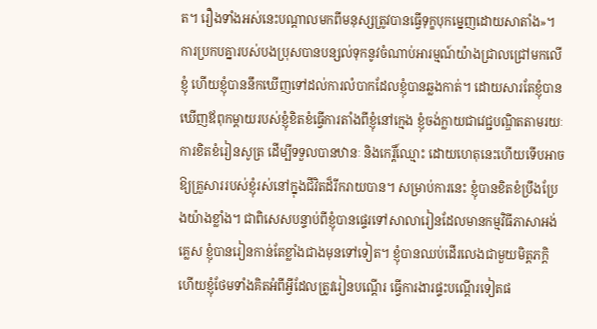ត។ រឿងទាំងអស់នេះបណ្ដាលមកពីមនុស្សត្រូវបានធ្វើទុក្ខបុកម្នេញដោយសាតាំង»។ ការប្រកបគ្នារបស់បងប្រុសបានបន្សល់ទុកនូវចំណាប់អារម្មណ៍យ៉ាងជ្រាលជ្រៅមកលើខ្ញុំ ហើយខ្ញុំបាននឹកឃើញទៅដល់ការលំបាកដែលខ្ញុំបានឆ្លងកាត់។ ដោយសារតែខ្ញុំបានឃើញឪពុកម្ដាយរបស់ខ្ញុំខិតខំធ្វើការតាំងពីខ្ញុំនៅក្មេង ខ្ញុំចង់ក្លាយជាវេជ្ជបណ្ឌិតតាមរយៈការខិតខំរៀនសូត្រ ដើម្បីទទួលបានឋានៈ និងកេរ្តិ៍ឈ្មោះ ដោយហេតុនេះហើយទើបអាចឱ្យគ្រួសាររបស់ខ្ញុំរស់នៅក្នុងជីវិតដ៏រីករាយបាន។ សម្រាប់ការនេះ ខ្ញុំបានខិតខំប្រឹងប្រែងយ៉ាងខ្លាំង។ ជាពិសេសបន្ទាប់ពីខ្ញុំបានផ្ទេរទៅសាលារៀនដែលមានកម្មវិធីភាសាអង់គ្លេស ខ្ញុំបានរៀនកាន់តែខ្លាំងជាងមុនទៅទៀត។ ខ្ញុំបានឈប់ដើរលេងជាមួយមិត្តភក្តិ ហើយខ្ញុំថែមទាំងគិតអំពីអ្វីដែលត្រូវរៀនបណ្ដើរ ធ្វើការងារផ្ទះបណ្ដើរទៀតផ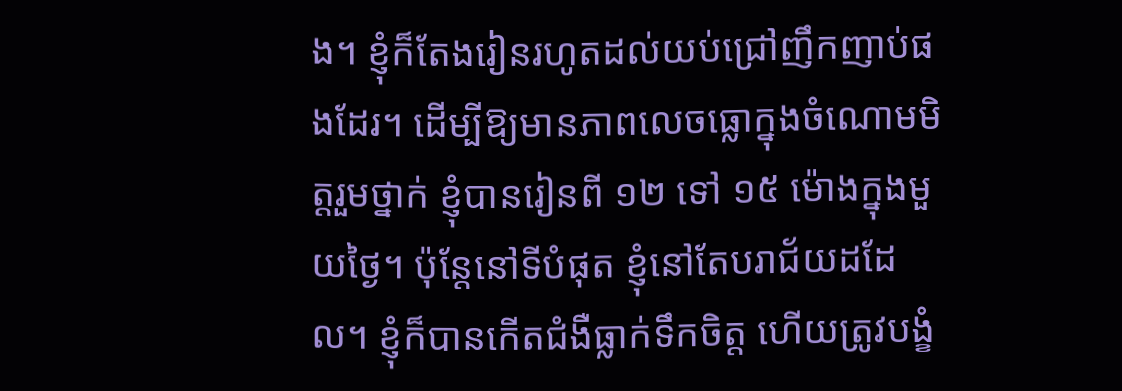ង។ ខ្ញុំក៏តែងរៀនរហូតដល់យប់ជ្រៅញឹកញាប់ផងដែរ។ ដើម្បីឱ្យមានភាពលេចធ្លោក្នុងចំណោមមិត្តរួមថ្នាក់ ខ្ញុំបានរៀនពី ១២ ទៅ ១៥ ម៉ោងក្នុងមួយថ្ងៃ។ ប៉ុន្តែនៅទីបំផុត ខ្ញុំនៅតែបរាជ័យដដែល។ ខ្ញុំក៏បានកើតជំងឺធ្លាក់ទឹកចិត្ត ហើយត្រូវបង្ខំ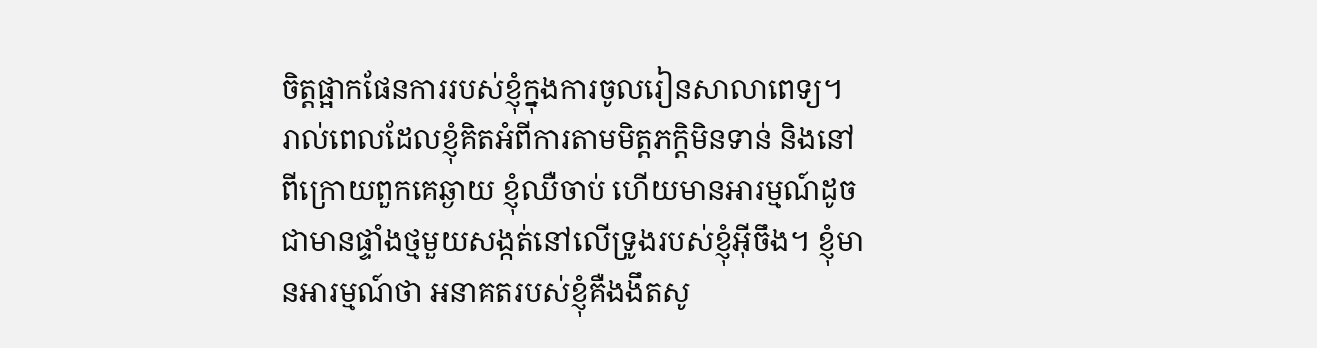ចិត្តផ្អាកផែនការរបស់ខ្ញុំក្នុងការចូលរៀនសាលាពេទ្យ។ រាល់ពេលដែលខ្ញុំគិតអំពីការតាមមិត្តភក្ដិមិនទាន់ និងនៅពីក្រោយពួកគេឆ្ងាយ ខ្ញុំឈឺចាប់ ហើយមានអារម្មណ៍ដូចជាមានផ្ទាំងថ្មមួយសង្កត់នៅលើទ្រូងរបស់ខ្ញុំអ៊ីចឹង។ ខ្ញុំមានអារម្មណ៍ថា អនាគតរបស់ខ្ញុំគឺងងឹតសូ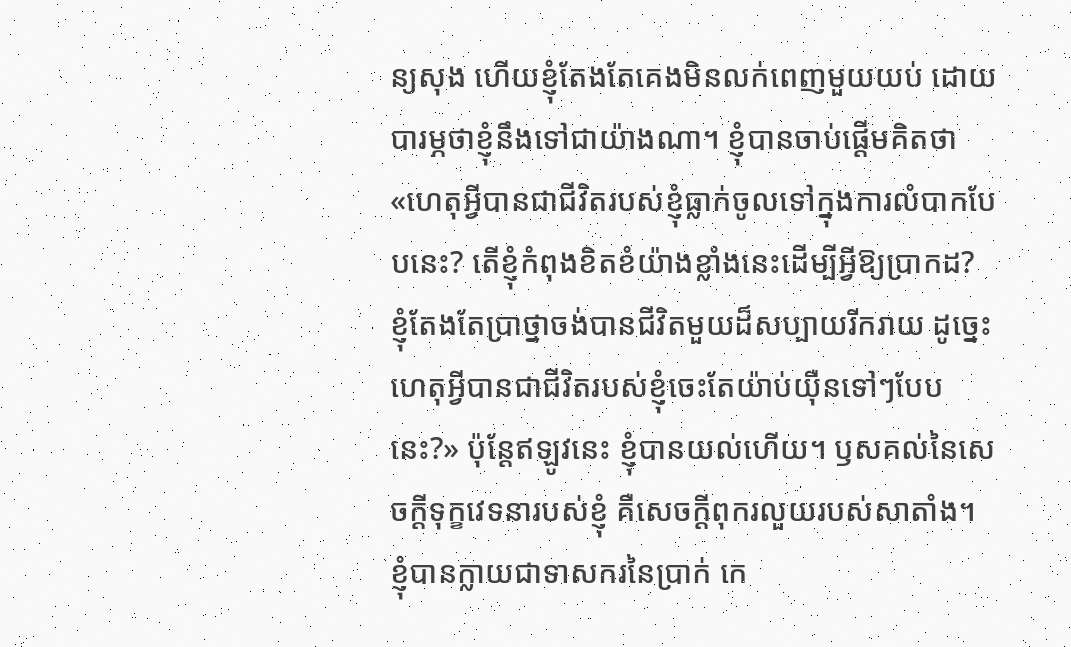ន្យសុង ហើយខ្ញុំតែងតែគេងមិនលក់ពេញមួយយប់ ដោយបារម្ភថាខ្ញុំនឹងទៅជាយ៉ាងណា។ ខ្ញុំបានចាប់ផ្តើមគិតថា «ហេតុអ្វីបានជាជីវិតរបស់ខ្ញុំធ្លាក់ចូលទៅក្នុងការលំបាកបែបនេះ? តើខ្ញុំកំពុងខិតខំយ៉ាងខ្លាំងនេះដើម្បីអ្វីឱ្យប្រាកដ? ខ្ញុំតែងតែប្រាថ្នាចង់បានជីវិតមួយដ៏សប្បាយរីករាយ ដូច្នេះហេតុអ្វីបានជាជីវិតរបស់ខ្ញុំចេះតែយ៉ាប់យ៉ឺនទៅៗបែបនេះ?» ប៉ុន្តែឥឡូវនេះ ខ្ញុំបានយល់ហើយ។ ឫសគល់នៃសេចក្ដីទុក្ខវេទនារបស់ខ្ញុំ គឺសេចក្ដីពុករលួយរបស់សាតាំង។ ខ្ញុំបានក្លាយជាទាសករនៃប្រាក់ កេ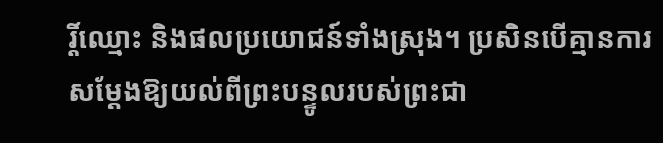រ្តិ៍ឈ្មោះ និងផលប្រយោជន៍ទាំងស្រុង។ ប្រសិនបើគ្មានការសម្ដែងឱ្យយល់ពីព្រះបន្ទូលរបស់ព្រះជា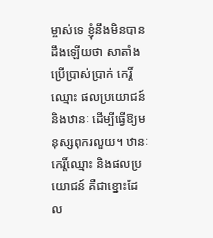ម្ចាស់ទេ ខ្ញុំនឹងមិនបានដឹងឡើយថា សាតាំងប្រើប្រាស់ប្រាក់ កេរ្តិ៍ឈ្មោះ ផលប្រយោជន៍ និងឋានៈ ដើម្បីធ្វើឱ្យមនុស្សពុករលួយ។ ឋានៈ កេរ្តិ៍ឈ្មោះ និងផលប្រយោជន៍ គឺជាខ្នោះដែល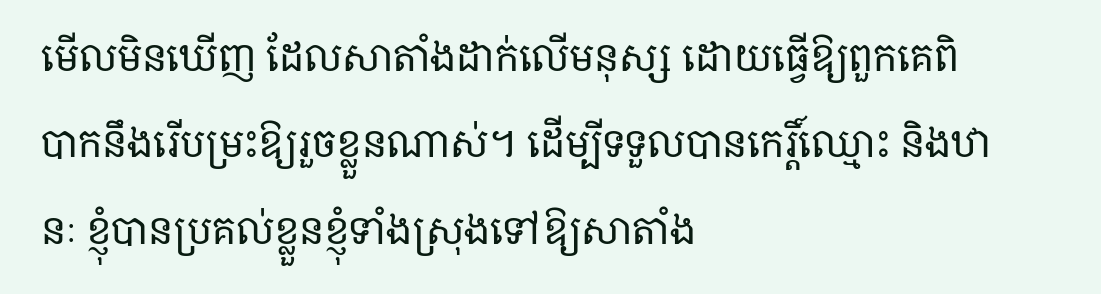មើលមិនឃើញ ដែលសាតាំងដាក់លើមនុស្ស ដោយធ្វើឱ្យពួកគេពិបាកនឹងរើបម្រះឱ្យរួចខ្លួនណាស់។ ដើម្បីទទួលបានកេរ្តិ៍ឈ្មោះ និងឋានៈ ខ្ញុំបានប្រគល់ខ្លួនខ្ញុំទាំងស្រុងទៅឱ្យសាតាំង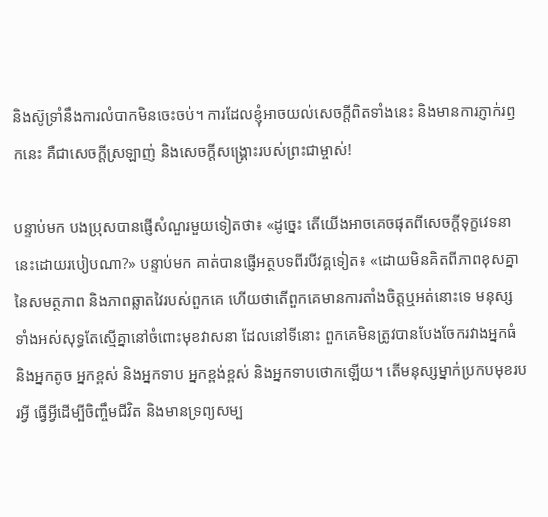និងស៊ូទ្រាំនឹងការលំបាកមិនចេះចប់។ ការដែលខ្ញុំអាចយល់សេចក្ដីពិតទាំងនេះ និងមានការភ្ញាក់រឭកនេះ គឺជាសេចក្ដីស្រឡាញ់ និងសេចក្ដីសង្រ្គោះរបស់ព្រះជាម្ចាស់!

បន្ទាប់មក បងប្រុសបានផ្ញើសំណួរមួយទៀតថា៖ «ដូច្នេះ តើយើងអាចគេចផុតពីសេចក្ដីទុក្ខវេទនានេះដោយរបៀបណា?» បន្ទាប់មក គាត់បានផ្ញើអត្ថបទពីរបីវគ្គទៀត៖ «ដោយមិនគិតពីភាពខុសគ្នានៃសមត្ថភាព និងភាពឆ្លាតវៃរបស់ពួកគេ ហើយថាតើពួកគេមានការតាំងចិត្តឬអត់នោះទេ មនុស្សទាំងអស់សុទ្ធតែស្មើគ្នានៅចំពោះមុខវាសនា ដែលនៅទីនោះ ពួកគេមិនត្រូវបានបែងចែករវាងអ្នកធំ និងអ្នកតូច អ្នកខ្ពស់ និងអ្នកទាប អ្នកខ្ពង់ខ្ពស់ និងអ្នកទាបថោកឡើយ។ តើមនុស្សម្នាក់ប្រកបមុខរបរអ្វី ធ្វើអ្វីដើម្បីចិញ្ចឹមជីវិត និងមានទ្រព្យសម្ប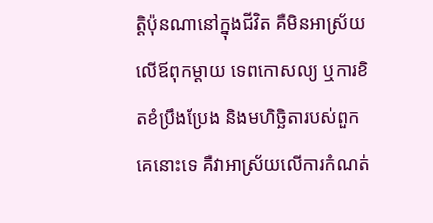ត្តិប៉ុនណានៅក្នុងជីវិត គឺមិនអាស្រ័យលើឪពុកម្ដាយ ទេពកោសល្យ ឬការខិតខំប្រឹងប្រែង និងមហិច្ឆិតារបស់ពួកគេនោះទេ គឺវាអាស្រ័យលើការកំណត់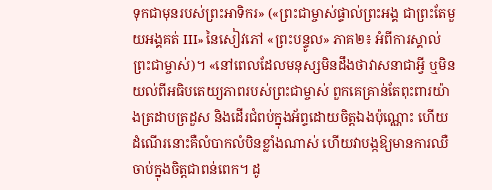ទុកជាមុនរបស់ព្រះអាទិករ» («ព្រះជាម្ចាស់ផ្ទាល់ព្រះអង្គ ជាព្រះតែមួយអង្គគត់ III» នៃសៀវភៅ «ព្រះបន្ទូល» ភាគ២៖ អំពីការស្គាល់ព្រះជាម្ចាស់)។ «នៅពេលដែលមនុស្សមិនដឹងថាវាសនាជាអ្វី ឬមិនយល់ពីអធិបតេយ្យភាពរបស់ព្រះជាម្ចាស់ ពួកគេគ្រាន់តែពុះពារយ៉ាងត្រដាបត្រដួស និងដើរជំពប់ក្នុងអ័ព្ទដោយចិត្តឯងប៉ុណ្ណោះ ហើយដំណើរនោះគឺលំបាកលំបិនខ្លាំងណាស់ ហើយវាបង្កឱ្យមានការឈឺចាប់ក្នុងចិត្តជាពន់ពេក។ ដូ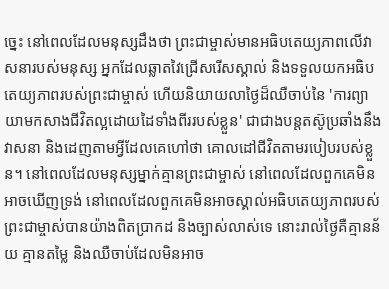ច្នេះ នៅពេលដែលមនុស្សដឹងថា ព្រះជាម្ចាស់មានអធិបតេយ្យភាពលើវាសនារបស់មនុស្ស អ្នកដែលឆ្លាតវៃជ្រើសរើសស្គាល់ និងទទួលយកអធិបតេយ្យភាពរបស់ព្រះជាម្ចាស់ ហើយនិយាយលាថ្ងៃដ៏ឈឺចាប់នៃ 'ការព្យាយាមកសាងជីវិតល្អដោយដៃទាំងពីររបស់ខ្លួន' ជាជាងបន្តតស៊ូប្រឆាំងនឹងវាសនា និងដេញតាមអ្វីដែលគេហៅថា គោលដៅជីវិតតាមរបៀបរបស់ខ្លួន។ នៅពេលដែលមនុស្សម្នាក់គ្មានព្រះជាម្ចាស់ នៅពេលដែលពួកគេមិនអាចឃើញទ្រង់ នៅពេលដែលពួកគេមិនអាចស្គាល់អធិបតេយ្យភាពរបស់ព្រះជាម្ចាស់បានយ៉ាងពិតប្រាកដ និងច្បាស់លាស់ទេ នោះរាល់ថ្ងៃគឺគ្មានន័យ គ្មានតម្លៃ និងឈឺចាប់ដែលមិនអាច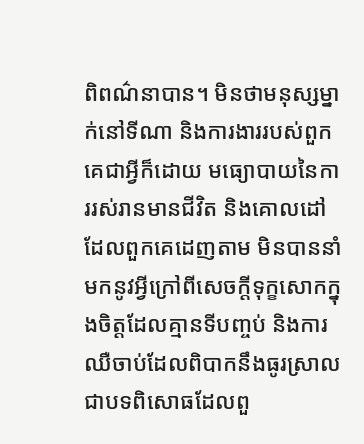ពិពណ៌នាបាន។ មិនថាមនុស្សម្នាក់នៅទីណា និងការងាររបស់ពួកគេជាអ្វីក៏ដោយ មធ្យោបាយនៃការរស់រានមានជីវិត និងគោលដៅដែលពួកគេដេញតាម មិនបាននាំមកនូវអ្វីក្រៅពីសេចក្តីទុក្ខសោកក្នុងចិត្តដែលគ្មានទីបញ្ចប់ និងការឈឺចាប់ដែលពិបាកនឹងធូរស្រាល ជាបទពិសោធដែលពួ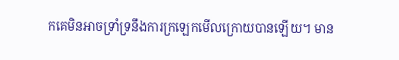កគេមិនអាចទ្រាំទ្រនឹងការក្រឡេកមើលក្រោយបានឡើយ។ មាន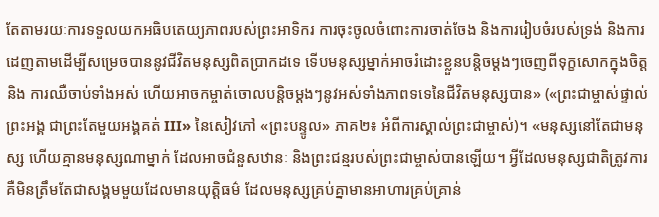តែតាមរយៈការទទួលយកអធិបតេយ្យភាពរបស់ព្រះអាទិករ ការចុះចូលចំពោះការចាត់ចែង និងការរៀបចំរបស់ទ្រង់ និងការដេញតាមដើម្បីសម្រេចបាននូវជីវិតមនុស្សពិតប្រាកដទេ ទើបមនុស្សម្នាក់អាចរំដោះខ្លួនបន្តិចម្ដងៗចេញពីទុក្ខសោកក្នុងចិត្ត និង ការឈឺចាប់ទាំងអស់ ហើយអាចកម្ចាត់ចោលបន្តិចម្ដងៗនូវអស់ទាំងភាពទទេនៃជីវិតមនុស្សបាន» («ព្រះជាម្ចាស់ផ្ទាល់ព្រះអង្គ ជាព្រះតែមួយអង្គគត់ III» នៃសៀវភៅ «ព្រះបន្ទូល» ភាគ២៖ អំពីការស្គាល់ព្រះជាម្ចាស់)។ «មនុស្សនៅតែជាមនុស្ស ហើយគ្មានមនុស្សណាម្នាក់ ដែលអាចជំនួសឋានៈ និងព្រះជន្មរបស់ព្រះជាម្ចាស់បានឡើយ។ អ្វីដែលមនុស្សជាតិត្រូវការ គឺមិនត្រឹមតែជាសង្គមមួយដែលមានយុត្តិធម៌ ដែលមនុស្សគ្រប់គ្នាមានអាហារគ្រប់គ្រាន់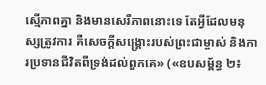ស្មើភាពគ្នា និងមានសេរីភាពនោះទេ តែអ្វីដែលមនុស្សត្រូវការ គឺសេចក្តីសង្គ្រោះរបស់ព្រះជាម្ចាស់ និងការប្រទានជីវិតពីទ្រង់ដល់ពួកគេ» («ឧបសម្ព័ន្ធ ២៖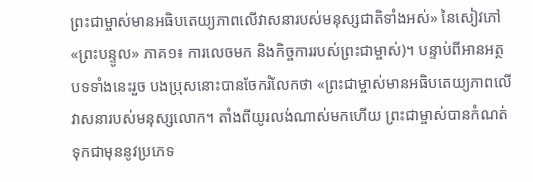ព្រះជាម្ចាស់មានអធិបតេយ្យភាពលើវាសនារបស់មនុស្សជាតិទាំងអស់» នៃសៀវភៅ «ព្រះបន្ទូល» ភាគ១៖ ការលេចមក និងកិច្ចការរបស់ព្រះជាម្ចាស់)។ បន្ទាប់ពីអានអត្ថបទទាំងនេះរួច បងប្រុសនោះបានចែករំលែកថា «ព្រះជាម្ចាស់មានអធិបតេយ្យភាពលើវាសនារបស់មនុស្សលោក។ តាំងពីយូរលង់ណាស់មកហើយ ព្រះជាម្ចាស់បានកំណត់ទុកជាមុននូវប្រភេទ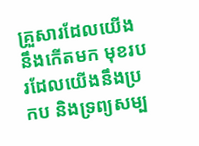គ្រួសារដែលយើងនឹងកើតមក មុខរបរដែលយើងនឹងប្រកប និងទ្រព្យសម្ប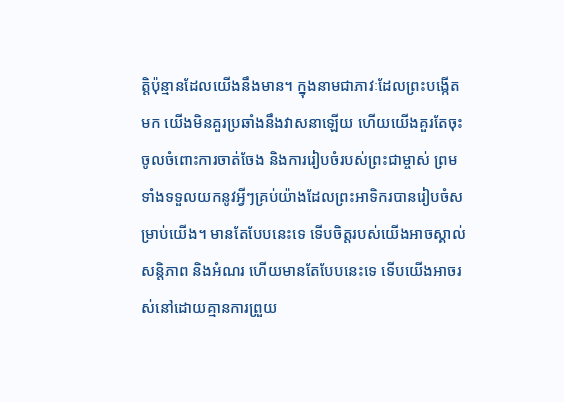ត្តិប៉ុន្មានដែលយើងនឹងមាន។ ក្នុងនាមជាភាវៈដែលព្រះបង្កើតមក យើងមិនគួរប្រឆាំងនឹងវាសនាឡើយ ហើយយើងគួរតែចុះចូលចំពោះការចាត់ចែង និងការរៀបចំរបស់ព្រះជាម្ចាស់ ព្រមទាំងទទួលយកនូវអ្វីៗគ្រប់យ៉ាងដែលព្រះអាទិករបានរៀបចំសម្រាប់យើង។ មានតែបែបនេះទេ ទើបចិត្តរបស់យើងអាចស្គាល់សន្តិភាព និងអំណរ ហើយមានតែបែបនេះទេ ទើបយើងអាចរស់នៅដោយគ្មានការព្រួយ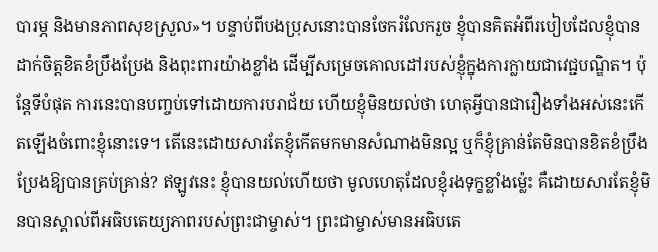បារម្ភ និងមានភាពសុខស្រួល»។ បន្ទាប់ពីបងប្រុសនោះបានចែករំលែករួច ខ្ញុំបានគិតអំពីរបៀបដែលខ្ញុំបានដាក់ចិត្តខិតខំប្រឹងប្រែង និងពុះពារយ៉ាងខ្លាំង ដើម្បីសម្រេចគោលដៅរបស់ខ្ញុំក្នុងការក្លាយជាវេជ្ជបណ្ឌិត។ ប៉ុន្តែទីបំផុត ការនេះបានបញ្ចប់ទៅដោយការបរាជ័យ ហើយខ្ញុំមិនយល់ថា ហេតុអ្វីបានជារឿងទាំងអស់នេះកើតឡើងចំពោះខ្ញុំនោះទេ។ តើនេះដោយសារតែខ្ញុំកើតមកមានសំណាងមិនល្អ ឬក៏ខ្ញុំគ្រាន់តែមិនបានខិតខំប្រឹងប្រែងឱ្យបានគ្រប់គ្រាន់? ឥឡូវនេះ ខ្ញុំបានយល់ហើយថា មូលហេតុដែលខ្ញុំរងទុក្ខខ្លាំងម្ល៉េះ គឺដោយសារតែខ្ញុំមិនបានស្គាល់ពីអធិបតេយ្យភាពរបស់ព្រះជាម្ចាស់។ ព្រះជាម្ចាស់មានអធិបតេ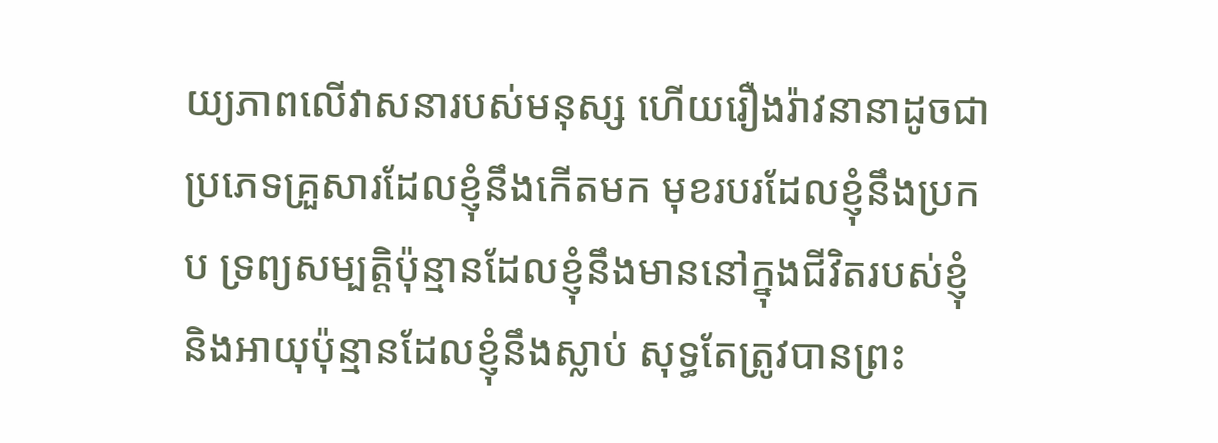យ្យភាពលើវាសនារបស់មនុស្ស ហើយរឿងរ៉ាវនានាដូចជា ប្រភេទគ្រួសារដែលខ្ញុំនឹងកើតមក មុខរបរដែលខ្ញុំនឹងប្រកប ទ្រព្យសម្បត្តិប៉ុន្មានដែលខ្ញុំនឹងមាននៅក្នុងជីវិតរបស់ខ្ញុំ និងអាយុប៉ុន្មានដែលខ្ញុំនឹងស្លាប់ សុទ្ធតែត្រូវបានព្រះ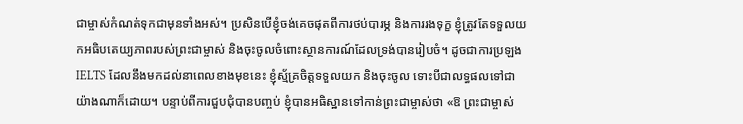ជាម្ចាស់កំណត់ទុកជាមុនទាំងអស់។ ប្រសិនបើខ្ញុំចង់គេចផុតពីការថប់បារម្ភ និងការរងទុក្ខ ខ្ញុំត្រូវតែទទួលយកអធិបតេយ្យភាពរបស់ព្រះជាម្ចាស់ និងចុះចូលចំពោះស្ថានការណ៍ដែលទ្រង់បានរៀបចំ។ ដូចជាការប្រឡង IELTS ដែលនឹងមកដល់នាពេលខាងមុខនេះ ខ្ញុំស្ម័គ្រចិត្តទទួលយក និងចុះចូល ទោះបីជាលទ្ធផលទៅជាយ៉ាងណាក៏ដោយ។ បន្ទាប់ពីការជួបជុំបានបញ្ចប់ ខ្ញុំបានអធិស្ឋានទៅកាន់ព្រះជាម្ចាស់ថា «ឱ ព្រះជាម្ចាស់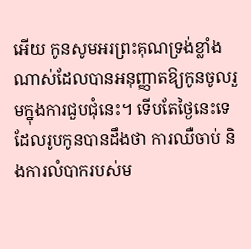អើយ កូនសូមអរព្រះគុណទ្រង់ខ្លាំងណាស់ដែលបានអនុញ្ញាតឱ្យកូនចូលរួមក្នុងការជួបជុំនេះ។ ទើបតែថ្ងៃនេះទេ ដែលរូបកូនបានដឹងថា ការឈឺចាប់ និងការលំបាករបស់ម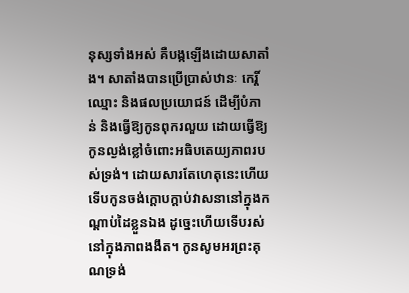នុស្សទាំងអស់ គឺបង្កឡើងដោយសាតាំង។ សាតាំងបានប្រើប្រាស់ឋានៈ កេរ្តិ៍ឈ្មោះ និងផលប្រយោជន៍ ដើម្បីបំភាន់ និងធ្វើឱ្យកូនពុករលួយ ដោយធ្វើឱ្យកូនល្ងង់ខ្លៅចំពោះអធិបតេយ្យភាពរបស់ទ្រង់។ ដោយសារតែហេតុនេះហើយ ទើបកូនចង់ក្ដោបក្ដាប់វាសនានៅក្នុងកណ្ដាប់ដៃខ្លួនឯង ដូច្នេះហើយទើបរស់នៅក្នុងភាពងងឹត។ កូនសូមអរព្រះគុណទ្រង់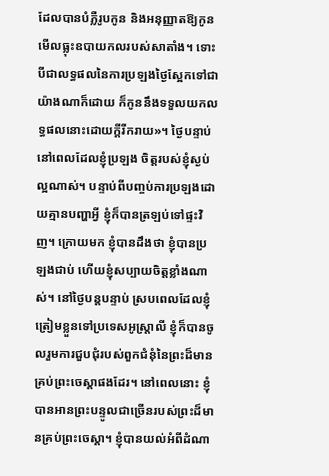ដែលបានបំភ្លឺរូបកូន និងអនុញ្ញាតឱ្យកូនមើលធ្លុះឧបាយកលរបស់សាតាំង។ ទោះបីជាលទ្ធផលនៃការប្រឡងថ្ងៃស្អែកទៅជាយ៉ាងណាក៏ដោយ ក៏កូននឹងទទួលយកលទ្ធផលនោះដោយក្តីរីករាយ»។ ថ្ងៃបន្ទាប់ នៅពេលដែលខ្ញុំប្រឡង ចិត្តរបស់ខ្ញុំស្ងប់ល្អណាស់។ បន្ទាប់ពីបញ្ចប់ការប្រឡងដោយគ្មានបញ្ហាអ្វី ខ្ញុំក៏បានត្រឡប់ទៅផ្ទះវិញ។ ក្រោយមក ខ្ញុំបានដឹងថា ខ្ញុំបានប្រឡងជាប់ ហើយខ្ញុំសប្បាយចិត្តខ្លាំងណាស់។ នៅថ្ងៃបន្តបន្ទាប់ ស្របពេលដែលខ្ញុំត្រៀមខ្លួនទៅប្រទេសអូស្ត្រាលី ខ្ញុំក៏បានចូលរួមការជួបជុំរបស់ពួកជំនុំនៃព្រះដ៏មានគ្រប់ព្រះចេស្ដាផងដែរ។ នៅពេលនោះ ខ្ញុំបានអានព្រះបន្ទូលជាច្រើនរបស់ព្រះដ៏មានគ្រប់ព្រះចេស្ដា។ ខ្ញុំបានយល់អំពីដំណា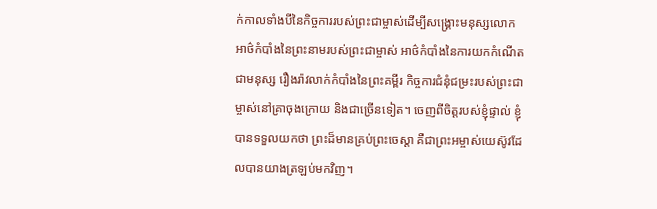ក់កាលទាំងបីនៃកិច្ចការរបស់ព្រះជាម្ចាស់ដើម្បីសង្រ្គោះមនុស្សលោក អាថ៌កំបាំងនៃព្រះនាមរបស់ព្រះជាម្ចាស់ អាថ៌កំបាំងនៃការយកកំណើតជាមនុស្ស រឿងរ៉ាវលាក់កំបាំងនៃព្រះគម្ពីរ កិច្ចការជំនុំជម្រះរបស់ព្រះជាម្ចាស់នៅគ្រាចុងក្រោយ និងជាច្រើនទៀត។ ចេញពីចិត្តរបស់ខ្ញុំផ្ទាល់ ខ្ញុំបានទទួលយកថា ព្រះដ៏មានគ្រប់ព្រះចេស្ដា គឺជាព្រះអម្ចាស់យេស៊ូវដែលបានយាងត្រឡប់មកវិញ។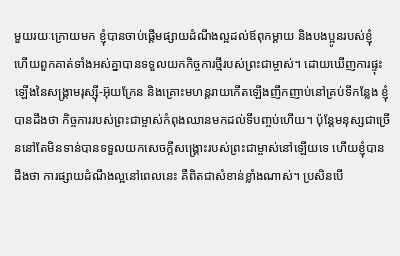មួយរយៈក្រោយមក ខ្ញុំបានចាប់ផ្តើមផ្សាយដំណឹងល្អដល់ឪពុកម្ដាយ និងបងប្អូនរបស់ខ្ញុំ ហើយពួកគាត់ទាំងអស់គ្នាបានទទួលយកកិច្ចការថ្មីរបស់ព្រះជាម្ចាស់។ ដោយឃើញការផ្ទុះឡើងនៃសង្រ្គាមរុស្ស៊ី-អ៊ុយក្រែន និងគ្រោះមហន្តរាយកើតឡើងញឹកញាប់នៅគ្រប់ទីកន្លែង ខ្ញុំបានដឹងថា កិច្ចការរបស់ព្រះជាម្ចាស់កំពុងឈានមកដល់ទីបញ្ចប់ហើយ។ ប៉ុន្តែមនុស្សជាច្រើននៅតែមិនទាន់បានទទួលយកសេចក្ដីសង្រ្គោះរបស់ព្រះជាម្ចាស់នៅឡើយទេ ហើយខ្ញុំបានដឹងថា ការផ្សាយដំណឹងល្អនៅពេលនេះ គឺពិតជាសំខាន់ខ្លាំងណាស់។ ប្រសិនបើ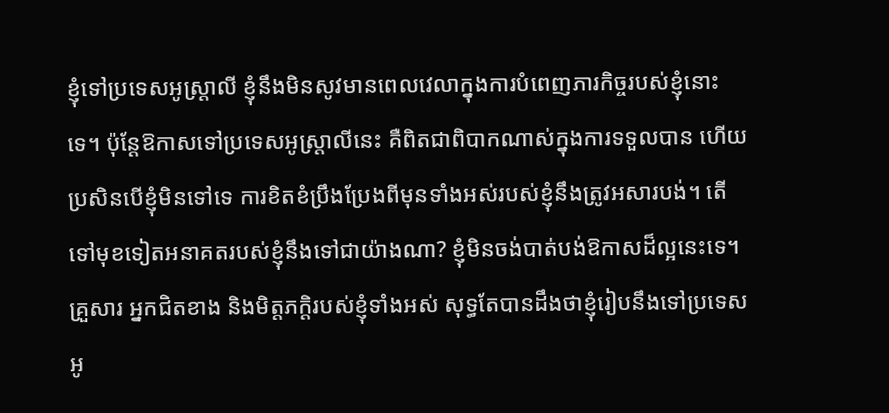ខ្ញុំទៅប្រទេសអូស្ត្រាលី ខ្ញុំនឹងមិនសូវមានពេលវេលាក្នុងការបំពេញភារកិច្ចរបស់ខ្ញុំនោះទេ។ ប៉ុន្តែឱកាសទៅប្រទេសអូស្ត្រាលីនេះ គឺពិតជាពិបាកណាស់ក្នុងការទទួលបាន ហើយប្រសិនបើខ្ញុំមិនទៅទេ ការខិតខំប្រឹងប្រែងពីមុនទាំងអស់របស់ខ្ញុំនឹងត្រូវអសារបង់។ តើទៅមុខទៀតអនាគតរបស់ខ្ញុំនឹងទៅជាយ៉ាងណា? ខ្ញុំមិនចង់បាត់បង់ឱកាសដ៏ល្អនេះទេ។ គ្រួសារ អ្នកជិតខាង និងមិត្តភក្តិរបស់ខ្ញុំទាំងអស់ សុទ្ធតែបានដឹងថាខ្ញុំរៀបនឹងទៅប្រទេសអូ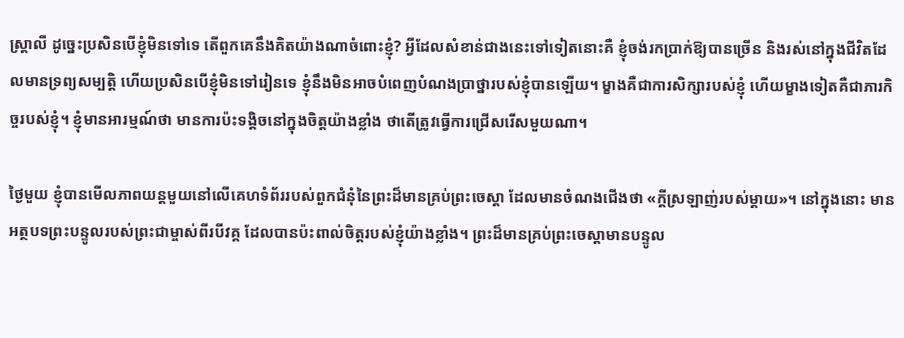ស្ត្រាលី ដូច្នេះប្រសិនបើខ្ញុំមិនទៅទេ តើពួកគេនឹងគិតយ៉ាងណាចំពោះខ្ញុំ? អ្វីដែលសំខាន់ជាងនេះទៅទៀតនោះគឺ ខ្ញុំចង់រកប្រាក់ឱ្យបានច្រើន និងរស់នៅក្នុងជីវិតដែលមានទ្រព្យសម្បត្តិ ហើយប្រសិនបើខ្ញុំមិនទៅរៀនទេ ខ្ញុំនឹងមិនអាចបំពេញបំណងប្រាថ្នារបស់ខ្ញុំបានឡើយ។ ម្ខាងគឺជាការសិក្សារបស់ខ្ញុំ ហើយម្ខាងទៀតគឺជាភារកិច្ចរបស់ខ្ញុំ។ ខ្ញុំមានអារម្មណ៍ថា មានការប៉ះទង្គិចនៅក្នុងចិត្តយ៉ាងខ្លាំង ថាតើត្រូវធ្វើការជ្រើសរើសមួយណា។

ថ្ងៃមួយ ខ្ញុំបានមើលភាពយន្តមួយនៅលើគេហទំព័ររបស់ពួកជំនុំនៃព្រះដ៏មានគ្រប់ព្រះចេស្ដា ដែលមានចំណងជើងថា «ក្ដីស្រឡាញ់របស់ម្ដាយ»។ នៅក្នុងនោះ មានអត្ថបទព្រះបន្ទូលរបស់ព្រះជាម្ចាស់ពីរបីវគ្គ ដែលបានប៉ះពាល់ចិត្តរបស់ខ្ញុំយ៉ាងខ្លាំង។ ព្រះដ៏មានគ្រប់ព្រះចេស្ដាមានបន្ទូល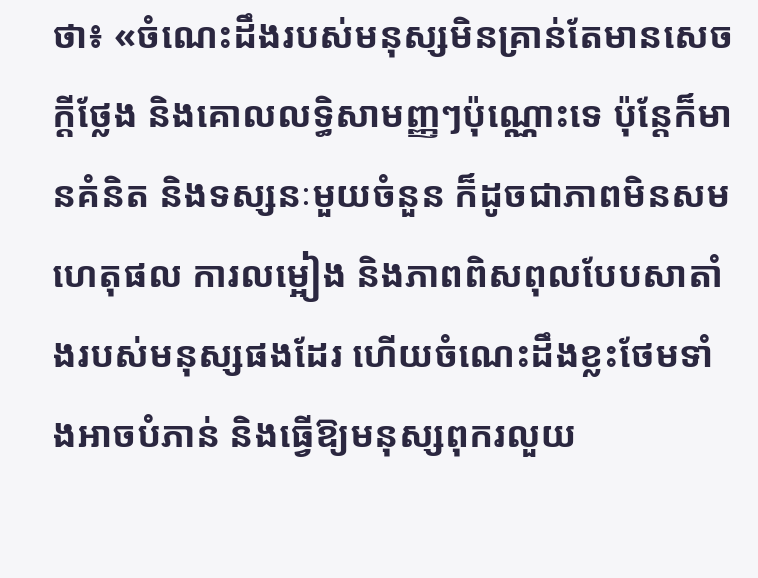ថា៖ «ចំណេះដឹងរបស់មនុស្សមិនគ្រាន់តែមានសេចក្ដីថ្លែង និងគោលលទ្ធិសាមញ្ញៗប៉ុណ្ណោះទេ ប៉ុន្តែក៏មានគំនិត និងទស្សនៈមួយចំនួន ក៏ដូចជាភាពមិនសមហេតុផល ការលម្អៀង និងភាពពិសពុលបែបសាតាំងរបស់មនុស្សផងដែរ ហើយចំណេះដឹងខ្លះថែមទាំងអាចបំភាន់ និងធ្វើឱ្យមនុស្សពុករលួយ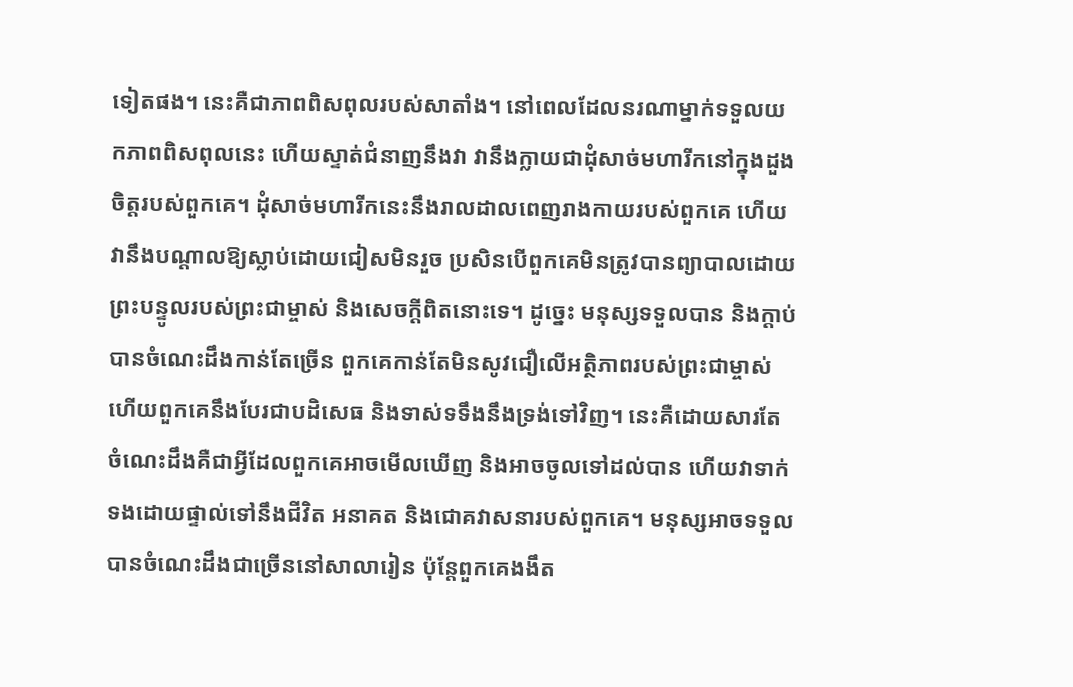ទៀតផង។ នេះគឺជាភាពពិសពុលរបស់សាតាំង។ នៅពេលដែលនរណាម្នាក់ទទួលយកភាពពិសពុលនេះ ហើយស្ទាត់ជំនាញនឹងវា វានឹងក្លាយជាដុំសាច់មហារីកនៅក្នុងដួងចិត្តរបស់ពួកគេ។ ដុំសាច់មហារីកនេះនឹងរាលដាលពេញរាងកាយរបស់ពួកគេ ហើយវានឹងបណ្ដាលឱ្យស្លាប់ដោយជៀសមិនរួច ប្រសិនបើពួកគេមិនត្រូវបានព្យាបាលដោយព្រះបន្ទូលរបស់ព្រះជាម្ចាស់ និងសេចក្ដីពិតនោះទេ។ ដូច្នេះ មនុស្សទទួលបាន និងក្ដាប់បានចំណេះដឹងកាន់តែច្រើន ពួកគេកាន់តែមិនសូវជឿលើអត្ថិភាពរបស់ព្រះជាម្ចាស់ ហើយពួកគេនឹងបែរជាបដិសេធ និងទាស់ទទឹងនឹងទ្រង់ទៅវិញ។ នេះគឺដោយសារតែចំណេះដឹងគឺជាអ្វីដែលពួកគេអាចមើលឃើញ និងអាចចូលទៅដល់បាន ហើយវាទាក់ទងដោយផ្ទាល់ទៅនឹងជីវិត អនាគត និងជោគវាសនារបស់ពួកគេ។ មនុស្សអាចទទួលបានចំណេះដឹងជាច្រើននៅសាលារៀន ប៉ុន្តែពួកគេងងឹត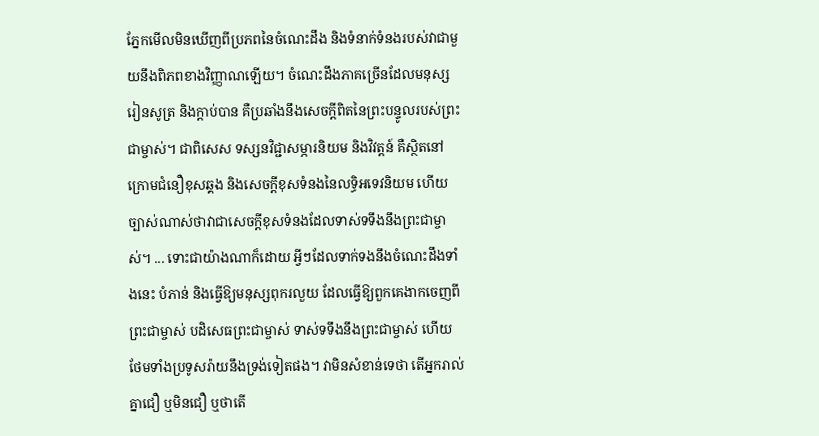ភ្នែកមើលមិនឃើញពីប្រភពនៃចំណេះដឹង និងទំនាក់ទំនងរបស់វាជាមួយនឹងពិភពខាងវិញ្ញាណឡើយ។ ចំណេះដឹងភាគច្រើនដែលមនុស្សរៀនសូត្រ និងក្ដាប់បាន គឺប្រឆាំងនឹងសេចក្ដីពិតនៃព្រះបន្ទូលរបស់ព្រះជាម្ចាស់។ ជាពិសេស ទស្សនវិជ្ជាសម្ភារនិយម និងវិវត្តន៍ គឺស្ថិតនៅក្រោមជំនឿខុសឆ្គង និងសេចក្ដីខុសទំនងនៃលទ្ធិអទេវនិយម ហើយច្បាស់ណាស់ថាវាជាសេចក្ដីខុសទំនងដែលទាស់ទទឹងនឹងព្រះជាម្ចាស់។ ... ទោះជាយ៉ាងណាក៏ដោយ អ្វីៗដែលទាក់ទងនឹងចំណេះដឹងទាំងនេះ បំភាន់ និងធ្វើឱ្យមនុស្សពុករលួយ ដែលធ្វើឱ្យពួកគេងាកចេញពីព្រះជាម្ចាស់ បដិសេធព្រះជាម្ចាស់ ទាស់ទទឹងនឹងព្រះជាម្ចាស់ ហើយថែមទាំងប្រទូសរ៉ាយនឹងទ្រង់ទៀតផង។ វាមិនសំខាន់ទេថា តើអ្នករាល់គ្នាជឿ ឬមិនជឿ ឬថាតើ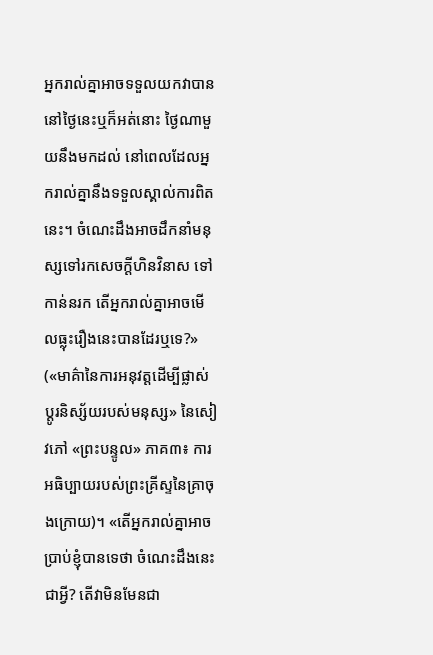អ្នករាល់គ្នាអាចទទួលយកវាបាននៅថ្ងៃនេះឬក៏អត់នោះ ថ្ងៃណាមួយនឹងមកដល់ នៅពេលដែលអ្នករាល់គ្នានឹងទទួលស្គាល់ការពិតនេះ។ ចំណេះដឹងអាចដឹកនាំមនុស្សទៅរកសេចក្ដីហិនវិនាស ទៅកាន់នរក តើអ្នករាល់គ្នាអាចមើលធ្លុះរឿងនេះបានដែរឬទេ?» («មាគ៌ានៃការអនុវត្តដើម្បីផ្លាស់ប្ដូរនិស្ស័យរបស់មនុស្ស» នៃសៀវភៅ «ព្រះបន្ទូល» ភាគ៣៖ ការអធិប្បាយរបស់ព្រះគ្រីស្ទនៃគ្រាចុងក្រោយ)។ «តើអ្នករាល់គ្នាអាចប្រាប់ខ្ញុំបានទេថា ចំណេះដឹងនេះជាអ្វី? តើវាមិនមែនជា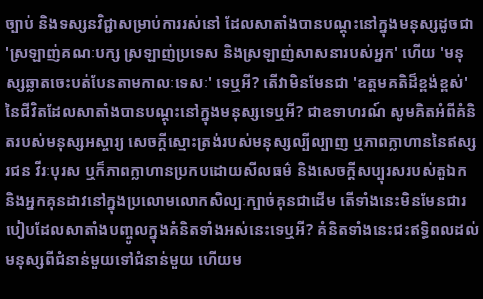ច្បាប់ និងទស្សនវិជ្ជាសម្រាប់ការរស់នៅ ដែលសាតាំងបានបណ្ដុះនៅក្នុងមនុស្សដូចជា 'ស្រឡាញ់គណៈបក្ស ស្រឡាញ់ប្រទេស និងស្រឡាញ់សាសនារបស់អ្នក' ហើយ 'មនុស្សឆ្លាតចេះបត់បែនតាមកាលៈទេសៈ' ទេឬអី? តើវាមិនមែនជា 'ឧត្តមគតិដ៏ខ្ពង់ខ្ពស់' នៃជីវិតដែលសាតាំងបានបណ្តុះនៅក្នុងមនុស្សទេឬអី? ជាឧទាហរណ៍ សូមគិតអំពីគំនិតរបស់មនុស្សអស្ចារ្យ សេចក្តីស្មោះត្រង់របស់មនុស្សល្បីល្បាញ ឬភាពក្លាហាននៃឥស្សរជន វីរៈបុរស ឬក៏ភាពក្លាហានប្រកបដោយសីលធម៌ និងសេចក្តីសប្បុរសរបស់តួឯក និងអ្នកគុនដាវនៅក្នុងប្រលោមលោកសិល្បៈក្បាច់គុនជាដើម តើទាំងនេះមិនមែនជារបៀបដែលសាតាំងបញ្ចូលក្នុងគំនិតទាំងអស់នេះទេឬអី? គំនិតទាំងនេះជះឥទ្ធិពលដល់មនុស្សពីជំនាន់មួយទៅជំនាន់មួយ ហើយម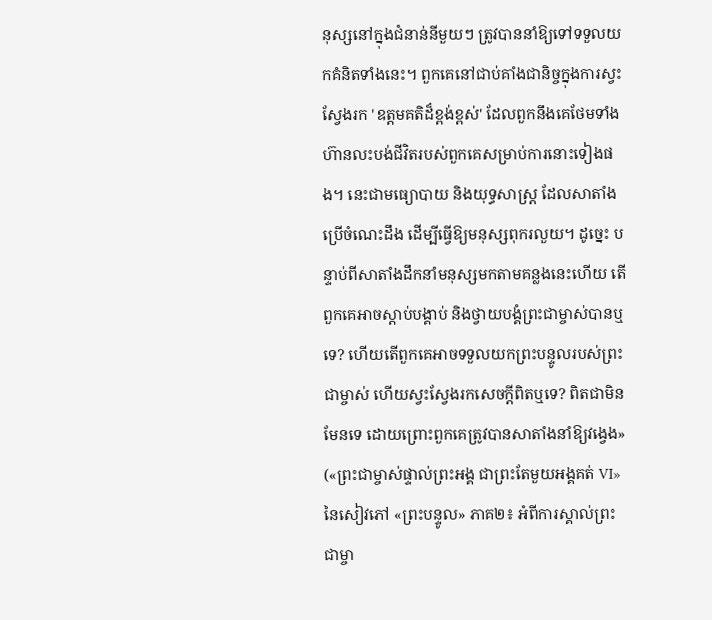នុស្សនៅក្នុងជំនាន់នីមួយៗ ត្រូវបាននាំឱ្យទៅទទួលយកគំនិតទាំងនេះ។ ពួកគេនៅជាប់គាំងជានិច្ចក្នុងការស្វះស្វែងរក 'ឧត្តមគតិដ៏ខ្ពង់ខ្ពស់' ដែលពួកនឹងគេថែមទាំងហ៊ានលះបង់ជីវិតរបស់ពួកគេសម្រាប់ការនោះទៀងផង។ នេះជាមធ្យោបាយ និងយុទ្ធសាស្រ្ដ ដែលសាតាំងប្រើចំណេះដឹង ដើម្បីធ្វើឱ្យមនុស្សពុករលួយ។ ដូច្នេះ បន្ទាប់ពីសាតាំងដឹកនាំមនុស្សមកតាមគន្លងនេះហើយ តើពួកគេអាចស្ដាប់បង្គាប់ និងថ្វាយបង្គំព្រះជាម្ចាស់បានឬទេ? ហើយតើពួកគេអាចទទួលយកព្រះបន្ទូលរបស់ព្រះជាម្ចាស់ ហើយស្វះស្វែងរកសេចក្ដីពិតឬទេ? ពិតជាមិនមែនទេ ដោយព្រោះពួកគេត្រូវបានសាតាំងនាំឱ្យវង្វេង» («ព្រះជាម្ចាស់ផ្ទាល់ព្រះអង្គ ជាព្រះតែមួយអង្គគត់ VI» នៃសៀវភៅ «ព្រះបន្ទូល» ភាគ២៖ អំពីការស្គាល់ព្រះជាម្ចា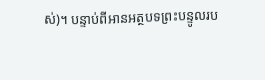ស់)។ បន្ទាប់ពីអានអត្ថបទព្រះបន្ទូលរប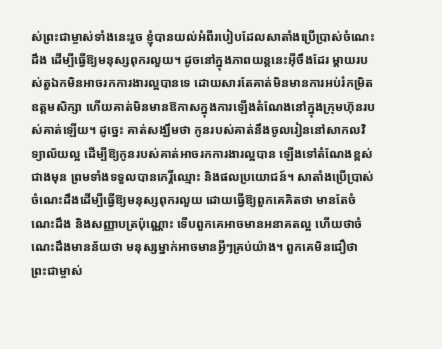ស់ព្រះជាម្ចាស់ទាំងនេះរួច ខ្ញុំបានយល់អំពីរបៀបដែលសាតាំងប្រើប្រាស់ចំណេះដឹង ដើម្បីធ្វើឱ្យមនុស្សពុករលួយ។ ដូចនៅក្នុងភាពយន្តនេះអ៊ីចឹងដែរ ម្ដាយរបស់តួឯកមិនអាចរកការងារល្អបានទេ ដោយសារតែគាត់មិនមានការអប់រំកម្រិតឧត្ដមសិក្សា ហើយគាត់មិនមានឱកាសក្នុងការឡើងតំណែងនៅក្នុងក្រុមហ៊ុនរបស់គាត់ឡើយ។ ដូច្នេះ គាត់សង្ឃឹមថា កូនរបស់គាត់នឹងចូលរៀននៅសាកលវិទ្យាល័យល្អ ដើម្បីឱ្យកូនរបស់គាត់អាចរកការងារល្អបាន ឡើងទៅតំណែងខ្ពស់ជាងមុន ព្រមទាំងទទួលបានកេរ្តិ៍ឈ្មោះ និងផលប្រយោជន៍។ សាតាំងប្រើប្រាស់ចំណេះដឹងដើម្បីធ្វើឱ្យមនុស្សពុករលួយ ដោយធ្វើឱ្យពួកគេគិតថា មានតែចំណេះដឹង និងសញ្ញាបត្រប៉ុណ្ណោះ ទើបពួកគេអាចមានអនាគតល្អ ហើយថាចំណេះដឹងមានន័យថា មនុស្សម្នាក់អាចមានអ្វីៗគ្រប់យ៉ាង។ ពួកគេមិនជឿថា ព្រះជាម្ចាស់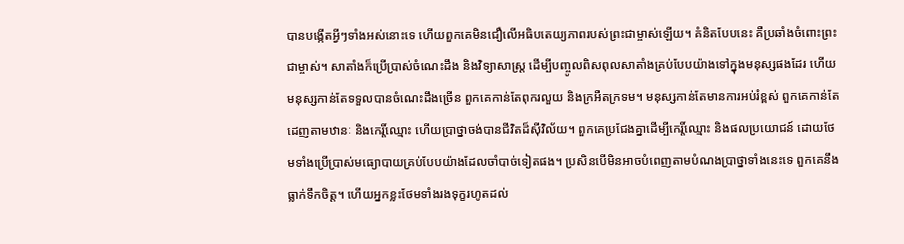បានបង្កើតអ្វីៗទាំងអស់នោះទេ ហើយពួកគេមិនជឿលើអធិបតេយ្យភាពរបស់ព្រះជាម្ចាស់ឡើយ។ គំនិតបែបនេះ គឺប្រឆាំងចំពោះព្រះជាម្ចាស់។ សាតាំងក៏ប្រើប្រាស់ចំណេះដឹង និងវិទ្យាសាស្ត្រ ដើម្បីបញ្ចូលពិសពុលសាតាំងគ្រប់បែបយ៉ាងទៅក្នុងមនុស្សផងដែរ ហើយមនុស្សកាន់តែទទួលបានចំណេះដឹងច្រើន ពួកគេកាន់តែពុករលួយ និងក្រអឺតក្រទម។ មនុស្សកាន់តែមានការអប់រំខ្ពស់ ពួកគេកាន់តែដេញតាមឋានៈ និងកេរ្តិ៍ឈ្មោះ ហើយប្រាថ្នាចង់បានជីវិតដ៏ស៊ីវិល័យ។ ពួកគេប្រជែងគ្នាដើម្បីកេរ្តិ៍ឈ្មោះ និងផលប្រយោជន៍ ដោយថែមទាំងប្រើប្រាស់មធ្យោបាយគ្រប់បែបយ៉ាងដែលចាំបាច់ទៀតផង។ ប្រសិនបើមិនអាចបំពេញតាមបំណងប្រាថ្នាទាំងនេះទេ ពួកគេនឹងធ្លាក់ទឹកចិត្ត។ ហើយអ្នកខ្លះថែមទាំងរងទុក្ខរហូតដល់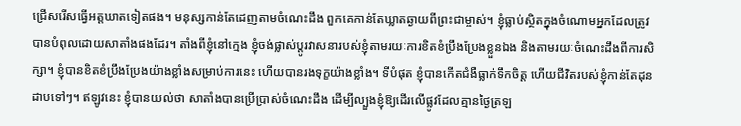ជ្រើសរើសធ្វើអត្តឃាតទៀតផង។ មនុស្សកាន់តែដេញតាមចំណេះដឹង ពួកគេកាន់តែឃ្លាតឆ្ងាយពីព្រះជាម្ចាស់។ ខ្ញុំធ្លាប់ស្ថិតក្នុងចំណោមអ្នកដែលត្រូវបានបំពុលដោយសាតាំងផងដែរ។ តាំងពីខ្ញុំនៅក្មេង ខ្ញុំចង់ផ្លាស់ប្តូរវាសនារបស់ខ្ញុំតាមរយៈការខិតខំប្រឹងប្រែងខ្លួនឯង និងតាមរយៈចំណេះដឹងពីការសិក្សា។ ខ្ញុំបានខិតខំប្រឹងប្រែងយ៉ាងខ្លាំងសម្រាប់ការនេះ ហើយបានរងទុក្ខយ៉ាងខ្លាំង។ ទីបំផុត ខ្ញុំបានកើតជំងឺធ្លាក់ទឹកចិត្ត ហើយជីវិតរបស់ខ្ញុំកាន់តែដុនដាបទៅៗ។ ឥឡូវនេះ ខ្ញុំបានយល់ថា សាតាំងបានប្រើប្រាស់ចំណេះដឹង ដើម្បីល្បួងខ្ញុំឱ្យដើរលើផ្លូវដែលគ្មានថ្ងៃត្រឡ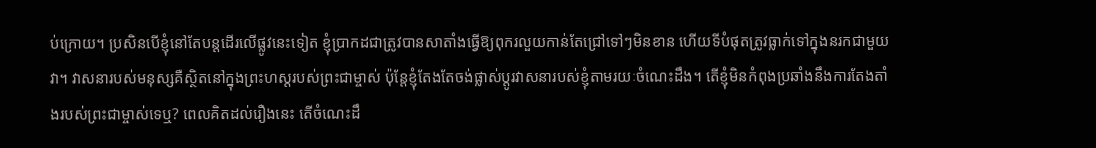ប់ក្រោយ។ ប្រសិនបើខ្ញុំនៅតែបន្តដើរលើផ្លូវនេះទៀត ខ្ញុំប្រាកដជាត្រូវបានសាតាំងធ្វើឱ្យពុករលួយកាន់តែជ្រៅទៅៗមិនខាន ហើយទីបំផុតត្រូវធ្លាក់ទៅក្នុងនរកជាមួយវា។ វាសនារបស់មនុស្សគឺស្ថិតនៅក្នុងព្រះហស្តរបស់ព្រះជាម្ចាស់ ប៉ុន្តែខ្ញុំតែងតែចង់ផ្លាស់ប្តូរវាសនារបស់ខ្ញុំតាមរយៈចំណេះដឹង។ តើខ្ញុំមិនកំពុងប្រឆាំងនឹងការតែងតាំងរបស់ព្រះជាម្ចាស់ទេឬ? ពេលគិតដល់រឿងនេះ តើចំណេះដឹ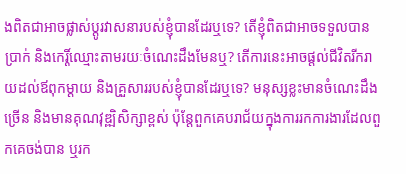ងពិតជាអាចផ្លាស់ប្តូរវាសនារបស់ខ្ញុំបានដែរឬទេ? តើខ្ញុំពិតជាអាចទទួលបានប្រាក់ និងកេរ្តិ៍ឈ្មោះតាមរយៈចំណេះដឹងមែនឬ? តើការនេះអាចផ្តល់ជីវិតរីករាយដល់ឪពុកម្ដាយ និងគ្រួសាររបស់ខ្ញុំបានដែរឬទេ? មនុស្សខ្លះមានចំណេះដឹងច្រើន និងមានគុណវុឌ្ឍិសិក្សាខ្ពស់ ប៉ុន្តែពួកគេបរាជ័យក្នុងការរកការងារដែលពួកគេចង់បាន ឬរក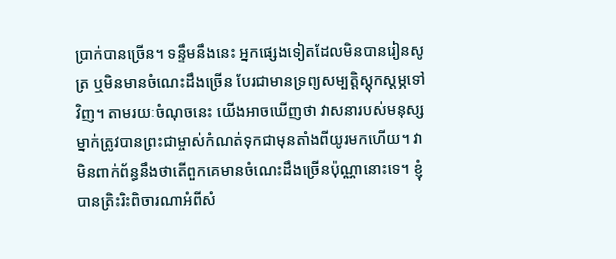ប្រាក់បានច្រើន។ ទន្ទឹមនឹងនេះ អ្នកផ្សេងទៀតដែលមិនបានរៀនសូត្រ ឬមិនមានចំណេះដឹងច្រើន បែរជាមានទ្រព្យសម្បត្តិស្តុកស្តម្ភទៅវិញ។ តាមរយៈចំណុចនេះ យើងអាចឃើញថា វាសនារបស់មនុស្សម្នាក់ត្រូវបានព្រះជាម្ចាស់កំណត់ទុកជាមុនតាំងពីយូរមកហើយ។ វាមិនពាក់ព័ន្ធនឹងថាតើពួកគេមានចំណេះដឹងច្រើនប៉ុណ្ណានោះទេ។ ខ្ញុំបានត្រិះរិះពិចារណាអំពីសំ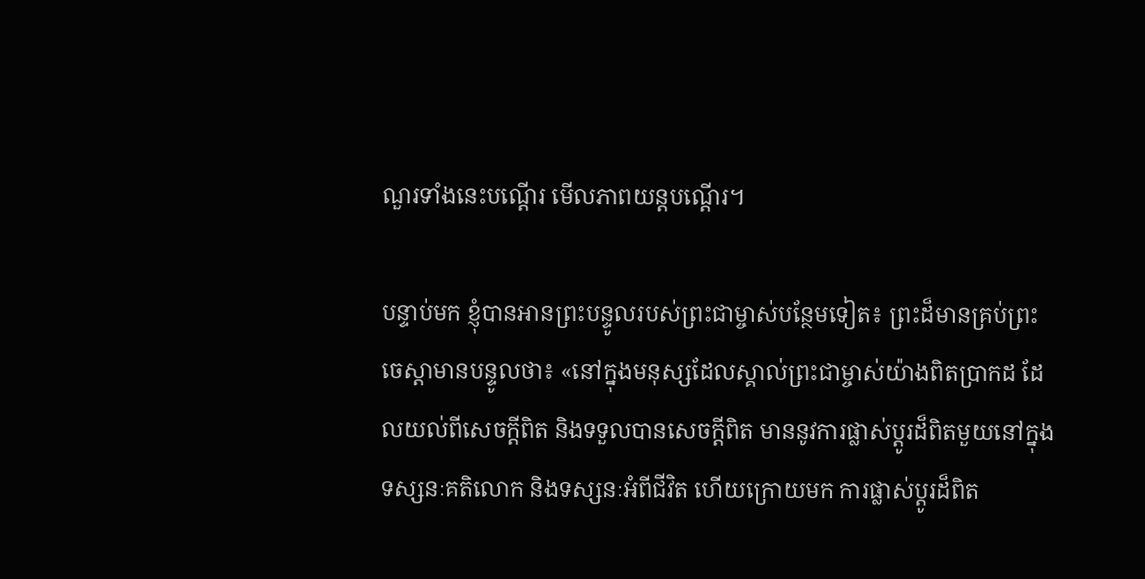ណួរទាំងនេះបណ្ដើរ មើលភាពយន្តបណ្ដើរ។

បន្ទាប់មក ខ្ញុំបានអានព្រះបន្ទូលរបស់ព្រះជាម្ចាស់បន្ថែមទៀត៖ ព្រះដ៏មានគ្រប់ព្រះចេស្ដាមានបន្ទូលថា៖ «នៅក្នុងមនុស្សដែលស្គាល់ព្រះជាម្ចាស់យ៉ាងពិតប្រាកដ ដែលយល់ពីសេចក្តីពិត និងទទួលបានសេចក្តីពិត មាននូវការផ្លាស់ប្ដូរដ៏ពិតមួយនៅក្នុងទស្សនៈគតិលោក និងទស្សនៈអំពីជីវិត ហើយក្រោយមក ការផ្លាស់ប្ដូរដ៏ពិត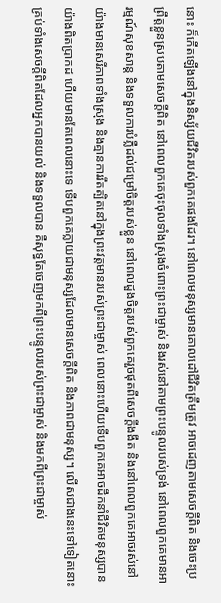នោះ ក៏កើតឡើងនៅក្នុងនិស្ស័យជីវិតរបស់ពួកគេផងដែរ។ នៅពេលមនុស្សមានគោលដៅជីវិតត្រឹមត្រូវ អាចដេញតាមសេចក្តីពិត និងចេះប្រព្រឹត្តខ្លួនស្របតាមសេចក្តីពិត នៅពេលពួកគេចុះចុលទាំងស្រុងចំពោះព្រះជាម្ចាស់ និងរស់នៅតាមព្រះបន្ទូលរបស់ទ្រង់ នៅពេលពួកគេមានអារម្មណ៍សុខសាន្ត និងទទួលការបំភ្លឺដល់ជម្រៅចិត្តរបស់ខ្លួន នៅពេលដួងចិត្តរបស់ពួកគេរួចផុតពីសេចក្តីងងឹត និងនៅពេលពួកគេអាចរស់នៅយ៉ាងមានសេរីភាពទាំងស្រុង និងគ្មានការរឹតត្បិតនៅក្នុងព្រះវត្តមានរបស់ព្រះជាម្ចាស់ ពេលនោះហើយទើបពួកគេអាចដឹកនាំជីវិតមនុស្សបានយ៉ាងពិតប្រាកដ ហើយមានតែពេលនោះទេ ទើបពួកគេក្លាយជាមនុស្សដែលមានសេចក្តីពិត និងភាពជាមនុស្ស។ លើសជាងនេះទៅទៀតនោះ គ្រប់ទាំងសេចក្តីពិតដែលអ្នកបានយល់ និងទទួលបាន គឺសុទ្ធតែចេញមកពីព្រះបន្ទូលរបស់ព្រះជាម្ចាស់ និងមកពីព្រះជាម្ចាស់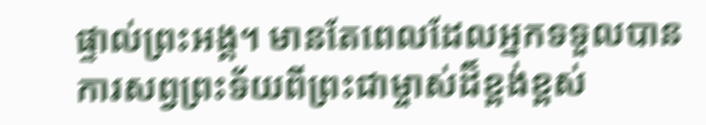ផ្ទាល់ព្រះអង្គ។ មានតែពេលដែលអ្នកទទួលបានការសព្វព្រះទ័យពីព្រះជាម្ចាស់ដ៏ខ្ពង់ខ្ពស់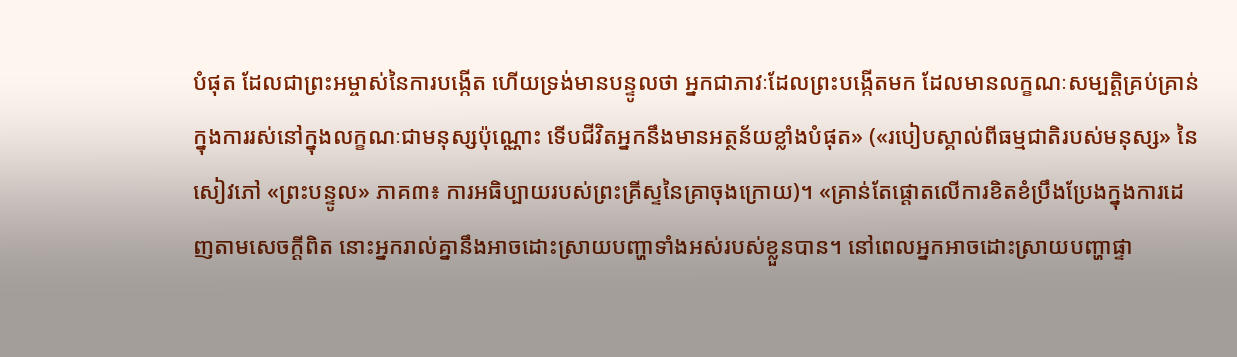បំផុត ដែលជាព្រះអម្ចាស់នៃការបង្កើត ហើយទ្រង់មានបន្ទូលថា អ្នកជាភាវៈដែលព្រះបង្កើតមក ដែលមានលក្ខណៈសម្បត្តិគ្រប់គ្រាន់ក្នុងការរស់នៅក្នុងលក្ខណៈជាមនុស្សប៉ុណ្ណោះ ទើបជីវិតអ្នកនឹងមានអត្ថន័យខ្លាំងបំផុត» («របៀបស្គាល់ពីធម្មជាតិរបស់មនុស្ស» នៃសៀវភៅ «ព្រះបន្ទូល» ភាគ៣៖ ការអធិប្បាយរបស់ព្រះគ្រីស្ទនៃគ្រាចុងក្រោយ)។ «គ្រាន់តែផ្ដោតលើការខិតខំប្រឹងប្រែងក្នុងការដេញតាមសេចក្ដីពិត នោះអ្នករាល់គ្នានឹងអាចដោះស្រាយបញ្ហាទាំងអស់របស់ខ្លួនបាន។ នៅពេលអ្នកអាចដោះស្រាយបញ្ហាផ្ទា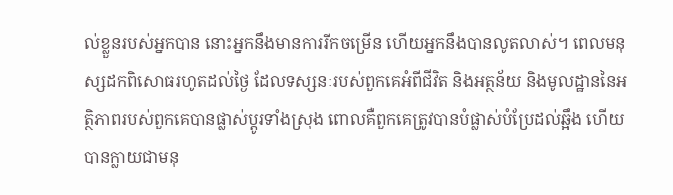ល់ខ្លួនរបស់អ្នកបាន នោះអ្នកនឹងមានការរីកចម្រើន ហើយអ្នកនឹងបានលូតលាស់។ ពេលមនុស្សដកពិសោធរហូតដល់ថ្ងៃ ដែលទស្សនៈរបស់ពួកគេអំពីជីវិត និងអត្ថន័យ និងមូលដ្ឋាននៃអត្ថិភាពរបស់ពួកគេបានផ្លាស់ប្តូរទាំងស្រុង ពោលគឺពួកគេត្រូវបានបំផ្លាស់បំប្រែដល់ឆ្អឹង ហើយបានក្លាយជាមនុ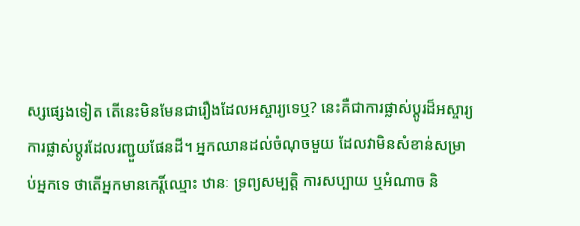ស្សផ្សេងទៀត តើនេះមិនមែនជារឿងដែលអស្ចារ្យទេឬ? នេះគឺជាការផ្លាស់ប្តូរដ៏អស្ចារ្យ ការផ្លាស់ប្តូរដែលរញ្ជួយផែនដី។ អ្នកឈានដល់ចំណុចមួយ ដែលវាមិនសំខាន់សម្រាប់អ្នកទេ ថាតើអ្នកមានកេរ្តិ៍ឈ្មោះ ឋានៈ ទ្រព្យសម្បត្តិ ការសប្បាយ ឬអំណាច និ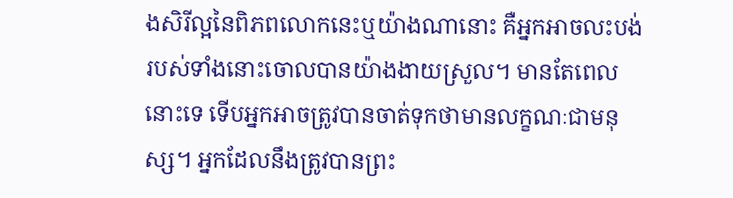ងសិរីល្អនៃពិភពលោកនេះឬយ៉ាងណានោះ គឺអ្នកអាចលះបង់របស់ទាំងនោះចោលបានយ៉ាងងាយស្រួល។ មានតែពេលនោះទេ ទើបអ្នកអាចត្រូវបានចាត់ទុកថាមានលក្ខណៈជាមនុស្ស។ អ្នកដែលនឹងត្រូវបានព្រះ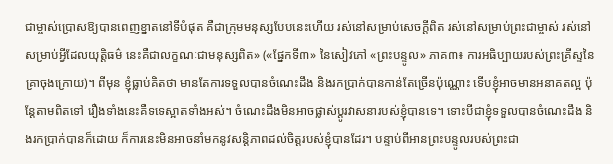ជាម្ចាស់ប្រោសឱ្យបានពេញខ្នាតនៅទីបំផុត គឺជាក្រុមមនុស្សបែបនេះហើយ រស់នៅសម្រាប់សេចក្តីពិត រស់នៅសម្រាប់ព្រះជាម្ចាស់ រស់នៅសម្រាប់អ្វីដែលយុត្តិធម៌ នេះគឺជាលក្ខណៈជាមនុស្សពិត» («ផ្នែកទី៣» នៃសៀវភៅ «ព្រះបន្ទូល» ភាគ៣៖ ការអធិប្បាយរបស់ព្រះគ្រីស្ទនៃគ្រាចុងក្រោយ)។ ពីមុន ខ្ញុំធ្លាប់គិតថា មានតែការទទួលបានចំណេះដឹង និងរកប្រាក់បានកាន់តែច្រើនប៉ុណ្ណោះ ទើបខ្ញុំអាចមានអនាគតល្អ ប៉ុន្តែតាមពិតទៅ រឿងទាំងនេះគឺទទេស្អាតទាំងអស់។ ចំណេះដឹងមិនអាចផ្លាស់ប្តូរវាសនារបស់ខ្ញុំបានទេ។ ទោះបីជាខ្ញុំទទួលបានចំណេះដឹង និងរកប្រាក់បានក៏ដោយ ក៏ការនេះមិនអាចនាំមកនូវសន្តិភាពដល់ចិត្តរបស់ខ្ញុំបានដែរ។ បន្ទាប់ពីអានព្រះបន្ទូលរបស់ព្រះជា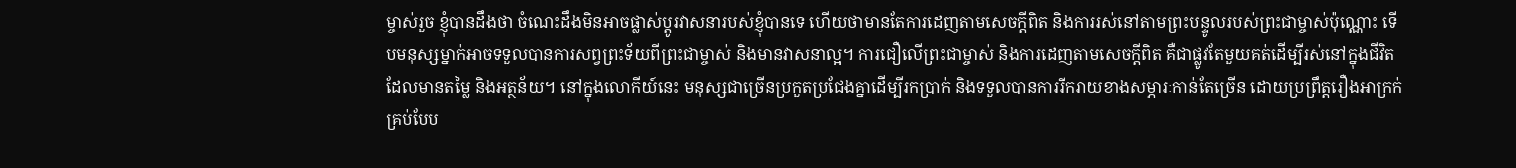ម្ចាស់រួច ខ្ញុំបានដឹងថា ចំណេះដឹងមិនអាចផ្លាស់ប្តូរវាសនារបស់ខ្ញុំបានទេ ហើយថាមានតែការដេញតាមសេចក្ដីពិត និងការរស់នៅតាមព្រះបន្ទូលរបស់ព្រះជាម្ចាស់ប៉ុណ្ណោះ ទើបមនុស្សម្នាក់អាចទទួលបានការសព្វព្រះទ័យពីព្រះជាម្ចាស់ និងមានវាសនាល្អ។ ការជឿលើព្រះជាម្ចាស់ និងការដេញតាមសេចក្ដីពិត គឺជាផ្លូវតែមួយគត់ដើម្បីរស់នៅក្នុងជីវិតដែលមានតម្លៃ និងអត្ថន័យ។ នៅក្នុងលោកីយ៍នេះ មនុស្សជាច្រើនប្រកួតប្រជែងគ្នាដើម្បីរកប្រាក់ និងទទួលបានការរីករាយខាងសម្ភារៈកាន់តែច្រើន ដោយប្រព្រឹត្តរឿងអាក្រក់គ្រប់បែប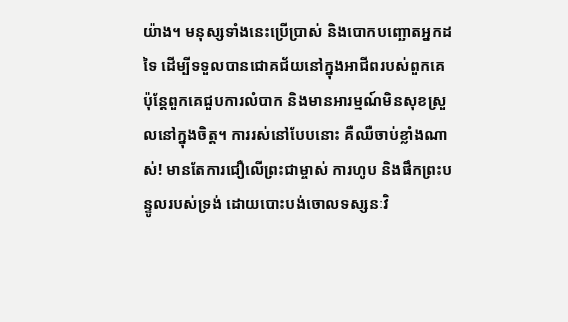យ៉ាង។ មនុស្សទាំងនេះប្រើប្រាស់ និងបោកបញ្ឆោតអ្នកដទៃ ដើម្បីទទួលបានជោគជ័យនៅក្នុងអាជីពរបស់ពួកគេ ប៉ុន្តែពួកគេជួបការលំបាក និងមានអារម្មណ៍មិនសុខស្រួលនៅក្នុងចិត្ត។ ការរស់នៅបែបនោះ គឺឈឺចាប់ខ្លាំងណាស់! មានតែការជឿលើព្រះជាម្ចាស់ ការហូប និងផឹកព្រះបន្ទូលរបស់ទ្រង់ ដោយបោះបង់ចោលទស្សនៈវិ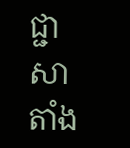ជ្ជាសាតាំង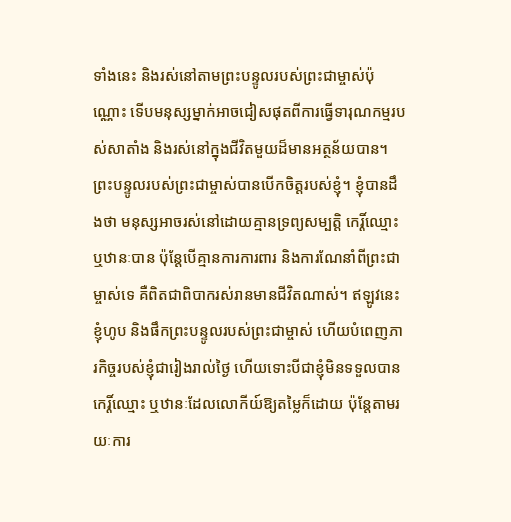ទាំងនេះ និងរស់នៅតាមព្រះបន្ទូលរបស់ព្រះជាម្ចាស់ប៉ុណ្ណោះ ទើបមនុស្សម្នាក់អាចជៀសផុតពីការធ្វើទារុណកម្មរបស់សាតាំង និងរស់នៅក្នុងជីវិតមួយដ៏មានអត្ថន័យបាន។ ព្រះបន្ទូលរបស់ព្រះជាម្ចាស់បានបើកចិត្តរបស់ខ្ញុំ។ ខ្ញុំបានដឹងថា មនុស្សអាចរស់នៅដោយគ្មានទ្រព្យសម្បត្តិ កេរ្តិ៍ឈ្មោះ ឬឋានៈបាន ប៉ុន្តែបើគ្មានការការពារ និងការណែនាំពីព្រះជាម្ចាស់ទេ គឺពិតជាពិបាករស់រានមានជីវិតណាស់។ ឥឡូវនេះ ខ្ញុំហូប និងផឹកព្រះបន្ទូលរបស់ព្រះជាម្ចាស់ ហើយបំពេញភារកិច្ចរបស់ខ្ញុំជារៀងរាល់ថ្ងៃ ហើយទោះបីជាខ្ញុំមិនទទួលបានកេរ្តិ៍ឈ្មោះ ឬឋានៈដែលលោកីយ៍ឱ្យតម្លៃក៏ដោយ ប៉ុន្តែតាមរយៈការ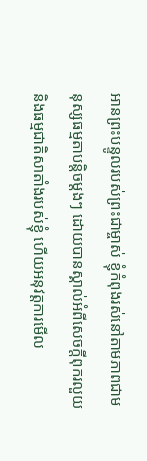អានព្រះបន្ទូលរបស់ព្រះជាម្ចាស់ ខ្ញុំកំពុងរស់នៅតាមភាពជាមនុស្សធម្មតាបន្តិចម្ដងៗ ដោយបានស្គាល់អំពីសេចក្ដីពុករលួយ និងធម្មជាតិសាតាំងរបស់ខ្ញុំ ហើយអនុវត្តការមើល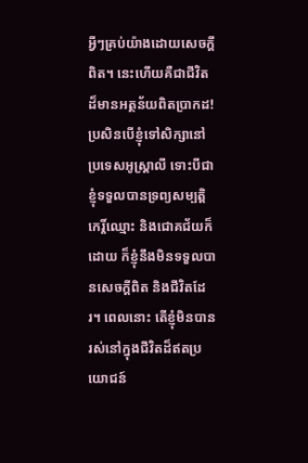អ្វីៗគ្រប់យ៉ាងដោយសេចក្ដីពិត។ នេះហើយគឺជាជីវិតដ៏មានអត្ថន័យពិតប្រាកដ! ប្រសិនបើខ្ញុំទៅសិក្សានៅប្រទេសអូស្ត្រាលី ទោះបីជាខ្ញុំទទួលបានទ្រព្យសម្បត្តិ កេរ្តិ៍ឈ្មោះ និងជោគជ័យក៏ដោយ ក៏ខ្ញុំនឹងមិនទទួលបានសេចក្ដីពិត និងជីវិតដែរ។ ពេលនោះ តើខ្ញុំមិនបានរស់នៅក្នុងជីវិតដ៏ឥតប្រយោជន៍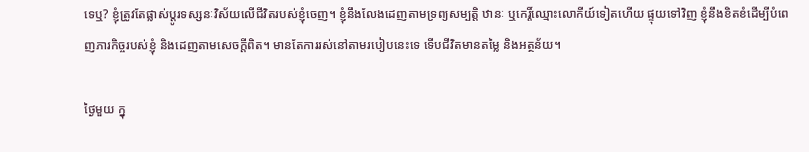ទេឬ? ខ្ញុំត្រូវតែផ្លាស់ប្តូរទស្សនៈវិស័យលើជីវិតរបស់ខ្ញុំចេញ។ ខ្ញុំនឹងលែងដេញតាមទ្រព្យសម្បត្តិ ឋានៈ ឬកេរ្តិ៍ឈ្មោះលោកីយ៍ទៀតហើយ ផ្ទុយទៅវិញ ខ្ញុំនឹងខិតខំដើម្បីបំពេញភារកិច្ចរបស់ខ្ញុំ និងដេញតាមសេចក្ដីពិត។ មានតែការរស់នៅតាមរបៀបនេះទេ ទើបជីវិតមានតម្លៃ និងអត្ថន័យ។

ថ្ងៃមួយ ក្នុ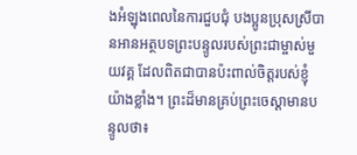ងអំឡុងពេលនៃការជួបជុំ បងប្អូនប្រុសស្រីបានអានអត្ថបទព្រះបន្ទូលរបស់ព្រះជាម្ចាស់មួយវគ្គ ដែលពិតជាបានប៉ះពាល់ចិត្តរបស់ខ្ញុំយ៉ាងខ្លាំង។ ព្រះដ៏មានគ្រប់ព្រះចេស្ដាមានបន្ទូលថា៖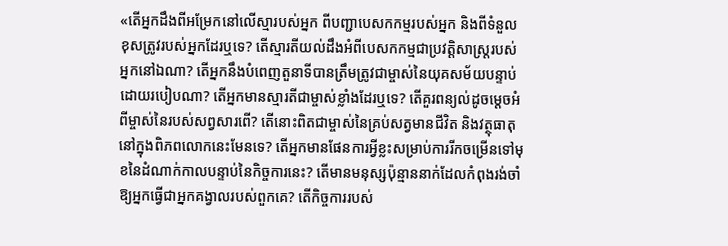«តើអ្នកដឹងពីអម្រែកនៅលើស្មារបស់អ្នក ពីបញ្ជាបេសកកម្មរបស់អ្នក និងពីទំនួលខុសត្រូវរបស់អ្នកដែរឬទេ? តើស្មារតីយល់ដឹងអំពីបេសកកម្មជាប្រវត្តិសាស្ត្ររបស់អ្នកនៅឯណា? តើអ្នកនឹងបំពេញតួនាទីបានត្រឹមត្រូវជាម្ចាស់នៃយុគសម័យបន្ទាប់ដោយរបៀបណា? តើអ្នកមានស្មារតីជាម្ចាស់ខ្លាំងដែរឬទេ? តើគួរពន្យល់ដូចម្តេចអំពីម្ចាស់នៃរបស់សព្វសារពើ? តើនោះពិតជាម្ចាស់នៃគ្រប់សត្វមានជីវិត និងវត្ថុធាតុនៅក្នុងពិភពលោកនេះមែនទេ? តើអ្នកមានផែនការអ្វីខ្លះសម្រាប់ការរីកចម្រើនទៅមុខនៃដំណាក់កាលបន្ទាប់នៃកិច្ចការនេះ? តើមានមនុស្សប៉ុន្មាននាក់ដែលកំពុងរង់ចាំឱ្យអ្នកធ្វើជាអ្នកគង្វាលរបស់ពួកគេ? តើកិច្ចការរបស់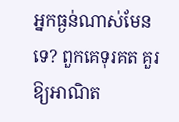អ្នកធ្ងន់ណាស់មែនទេ? ពួកគេទុរគត គួរឱ្យអាណិត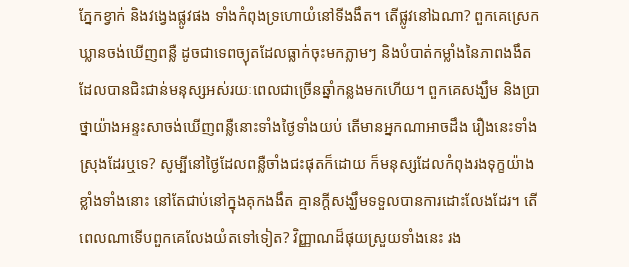ភ្នែកខ្វាក់ និងវង្វេងផ្លូវផង ទាំងកំពុងទ្រហោយំនៅទីងងឹត។ តើផ្លូវនៅឯណា? ពួកគេស្រេកឃ្លានចង់ឃើញពន្លឺ ដូចជាទេពច្យុតដែលធ្លាក់ចុះមកភ្លាមៗ និងបំបាត់កម្លាំងនៃភាពងងឹត ដែលបានជិះជាន់មនុស្សអស់រយៈពេលជាច្រើនឆ្នាំកន្លងមកហើយ។ ពួកគេសង្ឃឹម និងប្រាថ្នាយ៉ាងអន្ទះសាចង់ឃើញពន្លឺនោះទាំងថ្ងៃទាំងយប់ តើមានអ្នកណាអាចដឹង រឿងនេះទាំងស្រុងដែរឬទេ? សូម្បីនៅថ្ងៃដែលពន្លឺចាំងជះផុតក៏ដោយ ក៏មនុស្សដែលកំពុងរងទុក្ខយ៉ាងខ្លាំងទាំងនោះ នៅតែជាប់នៅក្នុងគុកងងឹត គ្មានក្ដីសង្ឃឹមទទួលបានការដោះលែងដែរ។ តើពេលណាទើបពួកគេលែងយំតទៅទៀត? វិញ្ញាណដ៏ផុយស្រួយទាំងនេះ រង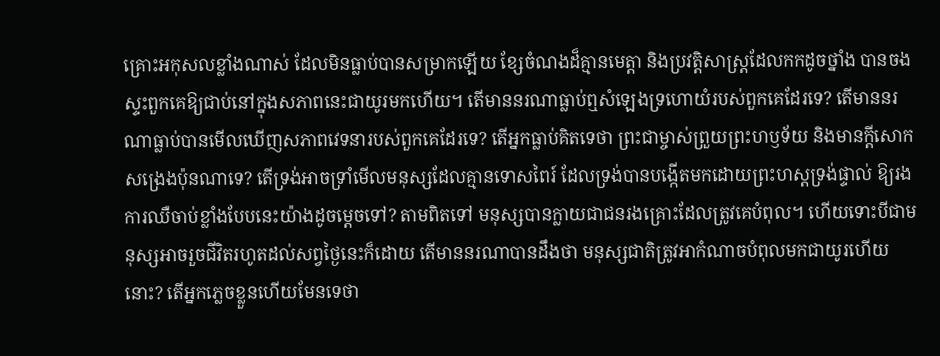គ្រោះអកុសលខ្លាំងណាស់ ដែលមិនធ្លាប់បានសម្រាកឡើយ ខ្សែចំណងដ៏គ្មានមេត្តា និងប្រវត្តិសាស្ត្រដែលកកដូចថ្នាំង បានចងស្ទះពួកគេឱ្យជាប់នៅក្នុងសភាពនេះជាយូរមកហើយ។ តើមាននរណាធ្លាប់ឮសំឡេងទ្រហោយំរបស់ពួកគេដែរទេ? តើមាននរណាធ្លាប់បានមើលឃើញសភាពវេទនារបស់ពួកគេដែរទេ? តើអ្នកធ្លាប់គិតទេថា ព្រះជាម្ចាស់ព្រួយព្រះហឫទ័យ និងមានក្ដីសោកសង្រេងប៉ុនណាទេ? តើទ្រង់អាចទ្រាំមើលមនុស្សដែលគ្មានទោសពៃរ៍ ដែលទ្រង់បានបង្កើតមកដោយព្រះហស្តទ្រង់ផ្ទាល់ ឱ្យរងការឈឺចាប់ខ្លាំងបែបនេះយ៉ាងដូចម្តេចទៅ? តាមពិតទៅ មនុស្សបានក្លាយជាជនរងគ្រោះដែលត្រូវគេបំពុល។ ហើយទោះបីជាមនុស្សអាចរួចជីវិតរហូតដល់សព្វថ្ងៃនេះក៏ដោយ តើមាននរណាបានដឹងថា មនុស្សជាតិត្រូវអាកំណាចបំពុលមកជាយូរហើយនោះ? តើអ្នកភ្លេចខ្លួនហើយមែនទេថា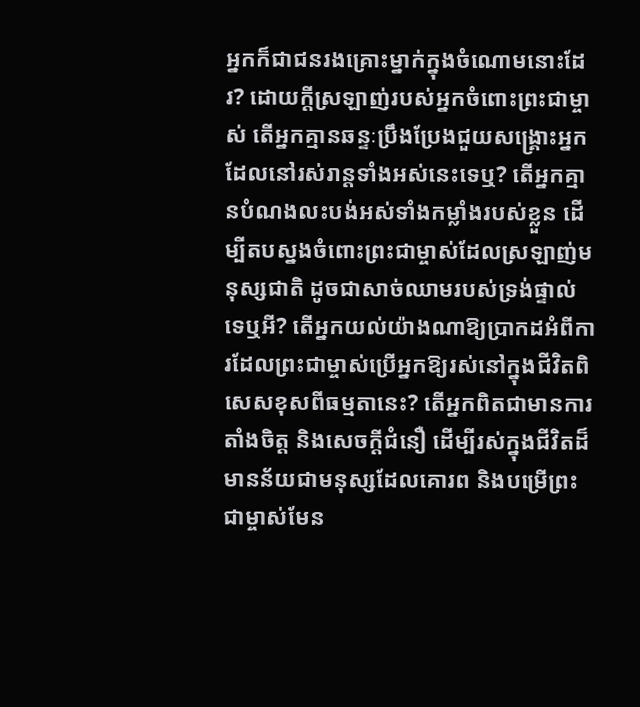អ្នកក៏ជាជនរងគ្រោះម្នាក់ក្នុងចំណោមនោះដែរ? ដោយក្ដីស្រឡាញ់របស់អ្នកចំពោះព្រះជាម្ចាស់ តើអ្នកគ្មានឆន្ទៈប្រឹងប្រែងជួយសង្គ្រោះអ្នកដែលនៅរស់រាន្តទាំងអស់នេះទេឬ? តើអ្នកគ្មានបំណងលះបង់អស់ទាំងកម្លាំងរបស់ខ្លួន ដើម្បីតបស្នងចំពោះព្រះជាម្ចាស់ដែលស្រឡាញ់មនុស្សជាតិ ដូចជាសាច់ឈាមរបស់ទ្រង់ផ្ទាល់ទេឬអី? តើអ្នកយល់យ៉ាងណាឱ្យប្រាកដអំពីការដែលព្រះជាម្ចាស់ប្រើអ្នកឱ្យរស់នៅក្នុងជីវិតពិសេសខុសពីធម្មតានេះ? តើអ្នកពិតជាមានការតាំងចិត្ត និងសេចក្ដីជំនឿ ដើម្បីរស់ក្នុងជីវិតដ៏មានន័យជាមនុស្សដែលគោរព និងបម្រើព្រះជាម្ចាស់មែន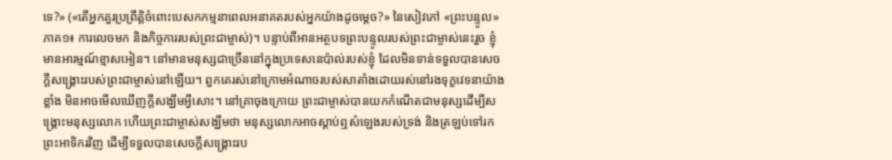ទេ?» («តើអ្នកគួរប្រព្រឹត្តិចំពោះបេសកកម្មនាពេលអនាគតរបស់អ្នកយ៉ាងដូចម្តេច?» នៃសៀវភៅ «ព្រះបន្ទូល» ភាគ១៖ ការលេចមក និងកិច្ចការរបស់ព្រះជាម្ចាស់)។ បន្ទាប់ពីអានអត្ថបទព្រះបន្ទូលរបស់ព្រះជាម្ចាស់នេះរួច ខ្ញុំមានអារម្មណ៍ខ្មាសអៀន។ នៅមានមនុស្សជាច្រើននៅក្នុងប្រទេសនេប៉ាល់របស់ខ្ញុំ ដែលមិនទាន់ទទួលបានសេចក្ដីសង្រ្គោះរបស់ព្រះជាម្ចាស់នៅឡើយ។ ពួកគេរស់នៅក្រោមអំណាចរបស់សាតាំងដោយរស់នៅរងទុក្ខវេទនាយ៉ាងខ្លាំង មិនអាចមើលឃើញក្តីសង្ឃឹមអ្វីសោះ។ នៅគ្រាចុងក្រោយ ព្រះជាម្ចាស់បានយកកំណើតជាមនុស្សដើម្បីសង្រ្គោះមនុស្សលោក ហើយព្រះជាម្ចាស់សង្ឃឹមថា មនុស្សលោកអាចស្តាប់ឮសំឡេងរបស់ទ្រង់ និងត្រឡប់ទៅរកព្រះអាទិករវិញ ដើម្បីទទួលបានសេចក្ដីសង្រ្គោះរប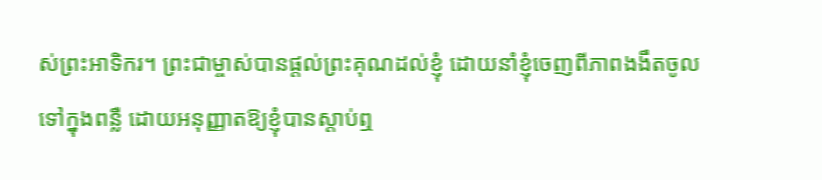ស់ព្រះអាទិករ។ ព្រះជាម្ចាស់បានផ្តល់ព្រះគុណដល់ខ្ញុំ ដោយនាំខ្ញុំចេញពីភាពងងឹតចូលទៅក្នុងពន្លឺ ដោយអនុញ្ញាតឱ្យខ្ញុំបានស្តាប់ឮ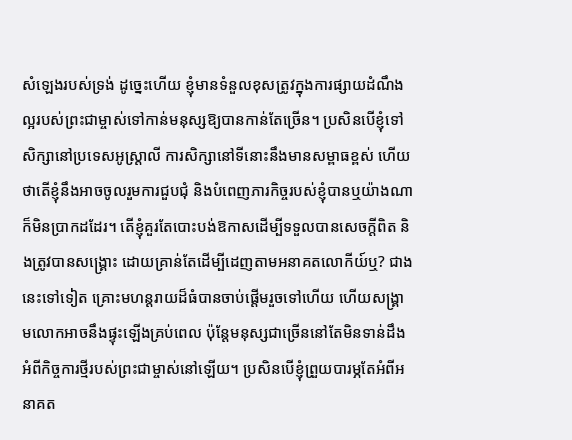សំឡេងរបស់ទ្រង់ ដូច្នេះហើយ ខ្ញុំមានទំនួលខុសត្រូវក្នុងការផ្សាយដំណឹងល្អរបស់ព្រះជាម្ចាស់ទៅកាន់មនុស្សឱ្យបានកាន់តែច្រើន។ ប្រសិនបើខ្ញុំទៅសិក្សានៅប្រទេសអូស្ត្រាលី ការសិក្សានៅទីនោះនឹងមានសម្ពាធខ្ពស់ ហើយថាតើខ្ញុំនឹងអាចចូលរួមការជួបជុំ និងបំពេញភារកិច្ចរបស់ខ្ញុំបានឬយ៉ាងណា ក៏មិនប្រាកដដែរ។ តើខ្ញុំគួរតែបោះបង់ឱកាសដើម្បីទទួលបានសេចក្ដីពិត និងត្រូវបានសង្រ្គោះ ដោយគ្រាន់តែដើម្បីដេញតាមអនាគតលោកីយ៍ឬ? ជាងនេះទៅទៀត គ្រោះមហន្តរាយដ៏ធំបានចាប់ផ្តើមរួចទៅហើយ ហើយសង្រ្គាមលោកអាចនឹងផ្ទុះឡើងគ្រប់ពេល ប៉ុន្តែមនុស្សជាច្រើននៅតែមិនទាន់ដឹងអំពីកិច្ចការថ្មីរបស់ព្រះជាម្ចាស់នៅឡើយ។ ប្រសិនបើខ្ញុំព្រួយបារម្ភតែអំពីអនាគត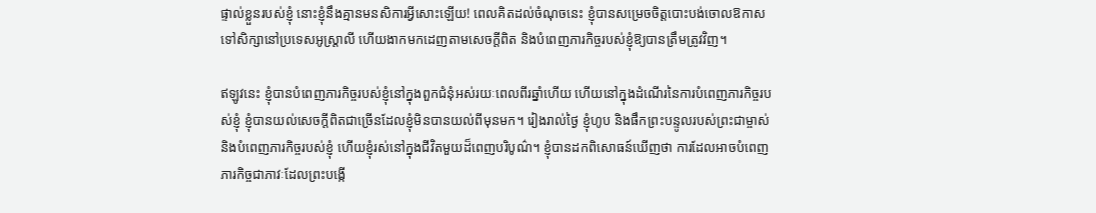ផ្ទាល់ខ្លួនរបស់ខ្ញុំ នោះខ្ញុំនឹងគ្មានមនសិការអ្វីសោះឡើយ! ពេលគិតដល់ចំណុចនេះ ខ្ញុំបានសម្រេចចិត្តបោះបង់ចោលឱកាសទៅសិក្សានៅប្រទេសអូស្ត្រាលី ហើយងាកមកដេញតាមសេចក្ដីពិត និងបំពេញភារកិច្ចរបស់ខ្ញុំឱ្យបានត្រឹមត្រូវវិញ។

ឥឡូវនេះ ខ្ញុំបានបំពេញភារកិច្ចរបស់ខ្ញុំនៅក្នុងពួកជំនុំអស់រយៈពេលពីរឆ្នាំហើយ ហើយនៅក្នុងដំណើរនៃការបំពេញភារកិច្ចរបស់ខ្ញុំ ខ្ញុំបានយល់សេចក្ដីពិតជាច្រើនដែលខ្ញុំមិនបានយល់ពីមុនមក។ រៀងរាល់ថ្ងៃ ខ្ញុំហូប និងផឹកព្រះបន្ទូលរបស់ព្រះជាម្ចាស់ និងបំពេញភារកិច្ចរបស់ខ្ញុំ ហើយខ្ញុំរស់នៅក្នុងជីវិតមួយដ៏ពេញបរិបូណ៌។ ខ្ញុំបានដកពិសោធន៍ឃើញថា ការដែលអាចបំពេញភារកិច្ចជាភាវៈដែលព្រះបង្កើ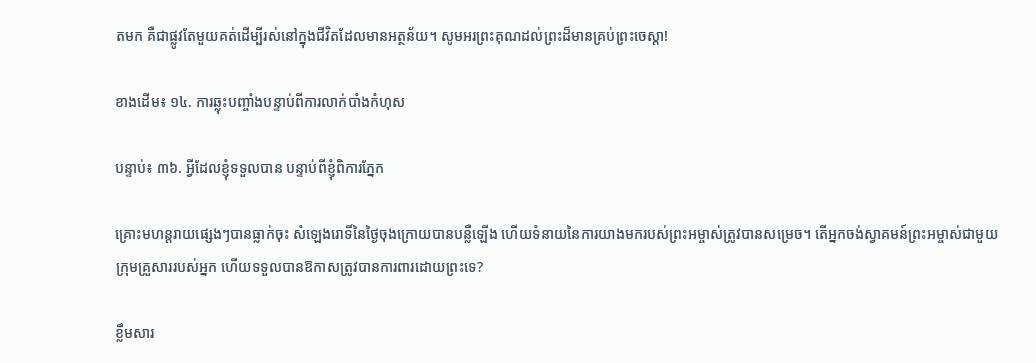តមក គឺជាផ្លូវតែមួយគត់ដើម្បីរស់នៅក្នុងជីវិតដែលមានអត្ថន័យ។ សូមអរព្រះគុណដល់ព្រះដ៏មានគ្រប់ព្រះចេស្ដា!

ខាងដើម៖ ១៤. ការឆ្លុះបញ្ចាំងបន្ទាប់ពីការលាក់បាំងកំហុស

បន្ទាប់៖ ៣៦. អ្វីដែលខ្ញុំទទួលបាន បន្ទាប់ពីខ្ញុំពិការភ្នែក

គ្រោះមហន្តរាយផ្សេងៗបានធ្លាក់ចុះ សំឡេងរោទិ៍នៃថ្ងៃចុងក្រោយបានបន្លឺឡើង ហើយទំនាយនៃការយាងមករបស់ព្រះអម្ចាស់ត្រូវបានសម្រេច។ តើអ្នកចង់ស្វាគមន៍ព្រះអម្ចាស់ជាមួយក្រុមគ្រួសាររបស់អ្នក ហើយទទួលបានឱកាសត្រូវបានការពារដោយព្រះទេ?

ខ្លឹមសារ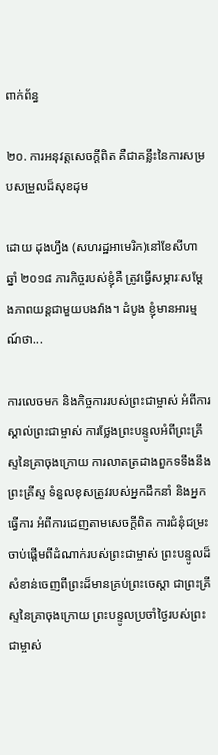ពាក់ព័ន្ធ

២០. ការអនុវត្តសេចក្ដីពិត គឺជាគន្លឹះនៃការសម្របសម្រួលដ៏សុខដុម

ដោយ ដុងហ្វឹង (សហរដ្ឋអាមេរិក)នៅខែសីហា ឆ្នាំ ២០១៨ ភារកិច្ចរបស់ខ្ញុំគឺ ត្រូវធ្វើសម្ភារៈសម្ដែងភាពយន្តជាមួយបងវ៉ាង។ ដំបូង ខ្ញុំមានអារម្មណ៍ថា...

ការលេចមក និងកិច្ចការរបស់ព្រះជាម្ចាស់ អំពីការស្គាល់ព្រះជាម្ចាស់ ការថ្លែងព្រះបន្ទូលអំពីព្រះគ្រីស្ទនៃគ្រាចុងក្រោយ ការលាតត្រដាងពួកទទឹងនឹងព្រះគ្រីស្ទ ទំនួលខុសត្រូវរបស់អ្នកដឹកនាំ និងអ្នកធ្វើការ អំពីការដេញតាមសេចក្តីពិត ការជំនុំជម្រះ ចាប់ផ្ដើមពីដំណាក់របស់ព្រះជាម្ចាស់ ព្រះបន្ទូលដ៏សំខាន់ចេញពីព្រះដ៏មានគ្រប់ព្រះចេស្ដា ជាព្រះគ្រីស្ទនៃគ្រាចុងក្រោយ ព្រះបន្ទូលប្រចាំថ្ងៃរបស់ព្រះជាម្ចាស់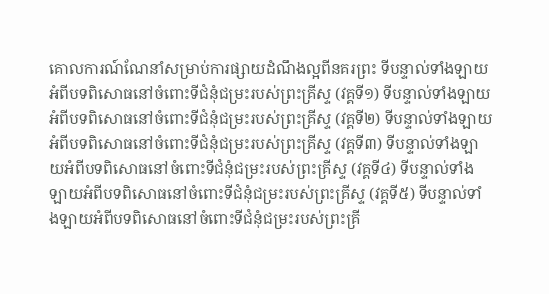គោលការណ៍ណែនាំសម្រាប់ការផ្សាយដំណឹងល្អពីនគរព្រះ ទីបន្ទាល់ទាំងឡាយអំពីបទពិសោធនៅចំពោះទីជំនុំជម្រះរបស់ព្រះគ្រីស្ទ (វគ្គទី១) ទីបន្ទាល់ទាំងឡាយអំពីបទពិសោធនៅចំពោះទីជំនុំជម្រះរបស់ព្រះគ្រីស្ទ (វគ្គទី២) ទីបន្ទាល់ទាំងឡាយអំពីបទពិសោធនៅចំពោះទីជំនុំជម្រះរបស់ព្រះគ្រីស្ទ (វគ្គទី៣) ទីបន្ទាល់ទាំងឡាយអំពីបទពិសោធនៅចំពោះទីជំនុំជម្រះរបស់ព្រះគ្រីស្ទ (វគ្គទី៤) ទីបន្ទាល់ទាំងឡាយអំពីបទពិសោធនៅចំពោះទីជំនុំជម្រះរបស់ព្រះគ្រីស្ទ (វគ្គទី៥) ទីបន្ទាល់ទាំងឡាយអំពីបទពិសោធនៅចំពោះទីជំនុំជម្រះរបស់ព្រះគ្រី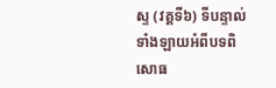ស្ទ (វគ្គទី៦) ទីបន្ទាល់ទាំងឡាយអំពីបទពិសោធ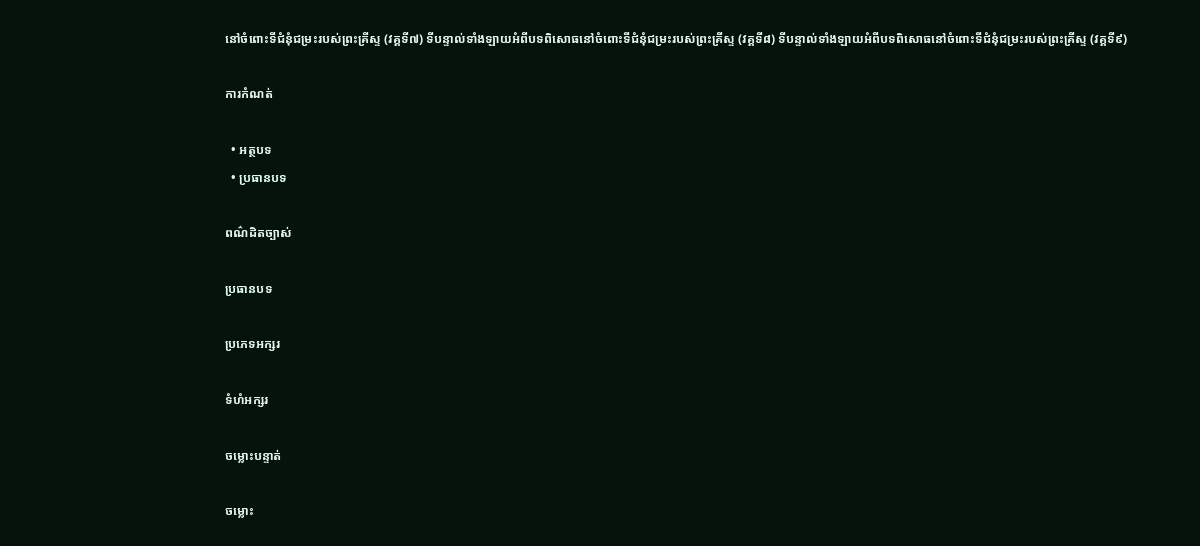នៅចំពោះទីជំនុំជម្រះរបស់ព្រះគ្រីស្ទ (វគ្គទី៧) ទីបន្ទាល់ទាំងឡាយអំពីបទពិសោធនៅចំពោះទីជំនុំជម្រះរបស់ព្រះគ្រីស្ទ (វគ្គទី៨) ទីបន្ទាល់ទាំងឡាយអំពីបទពិសោធនៅចំពោះទីជំនុំជម្រះរបស់ព្រះគ្រីស្ទ (វគ្គទី៩)

ការកំណត់

  • អត្ថបទ
  • ប្រធានបទ

ពណ៌ដិតច្បាស់

ប្រធានបទ

ប្រភេទអក្សរ

ទំហំអក្សរ

ចម្លោះបន្ទាត់

ចម្លោះ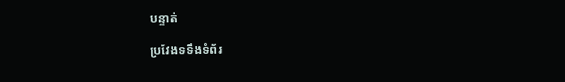បន្ទាត់

ប្រវែងទទឹងទំព័រ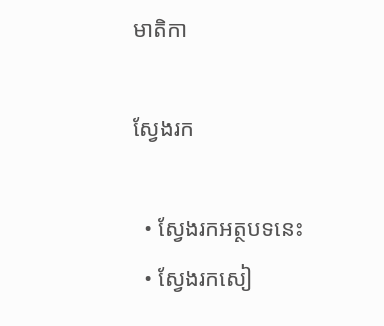មាតិកា

ស្វែងរក

  • ស្វែងរកអត្ថបទនេះ
  • ស្វែងរកសៀ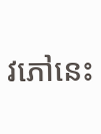វភៅនេះ